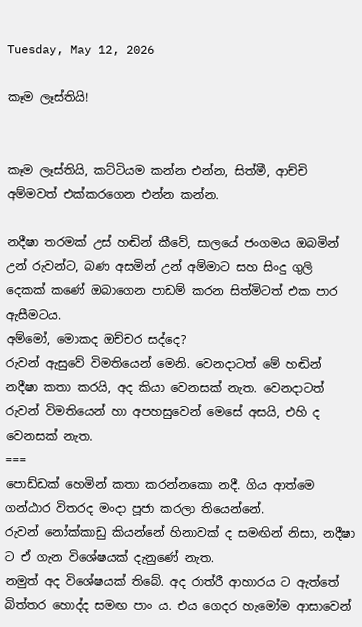Tuesday, May 12, 2026

කෑම ලෑස්තියි!


කෑම ලෑස්තියි, කට්ටියම කන්න එන්න, සිත්මී, ආච්චි අම්මවත් එක්කරගෙන එන්න කන්න.

නදීෂා තරමක් උස් හඬින් කීවේ, සාලයේ ජංගමය ඔබමින් උන් රුවන්ට, බණ අසමින් උන් අම්මාට සහ සිංදු ගුලි දෙකක් කණේ ඔබාගෙන පාඩම් කරන සිත්මිටත් එක පාර ඇසීමටය.
අම්මෝ, මොකද ඔච්චර සද්දෙ?
රුවන් ඇසුවේ විමතියෙන් මෙනි. වෙනදාටත් මේ හඬින් නදීෂා කතා කරයි, අද කියා වෙනසක් නැත. වෙනදාටත් රුවන් විමතියෙන් හා අපහසුවෙන් මෙසේ අසයි, එහි ද වෙනසක් නැත.
===
පොඩ්ඩක් හෙමින් කතා කරන්නකො නදී. ගිය ආත්මෙ ගන්ඨාර විතරද මංදා පූජා කරලා තියෙන්නේ.
රුවන් නෝක්කාඩු කියන්නේ හිනාවක් ද සමඟින් නිසා, නදීෂා ට ඒ ගැන විශේෂයක් දැනුණේ නැත.
නමුත් අද විශේෂයක් තිබේ. අද රාත්රී ආහාරය ට ඇත්තේ බිත්තර හොද්ද සමඟ පාං ය. එය ගෙදර හැමෝම ආසාවෙන්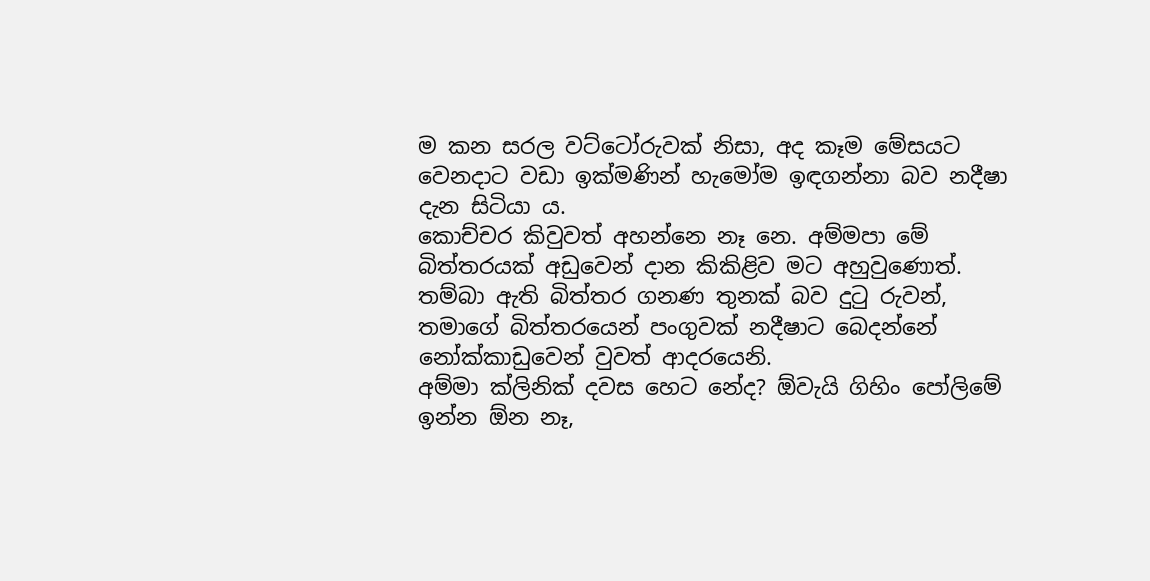ම කන සරල වට්ටෝරුවක් නිසා, අද කෑම මේසයට වෙනදාට වඩා ඉක්මණින් හැමෝම ඉඳගන්නා බව නදීෂා දැන සිටියා ය.
කොච්චර කිවුවත් අහන්නෙ නෑ නෙ. අම්මපා මේ බිත්තරයක් අඩුවෙන් දාන කිකිළිව මට අහුවුණොත්.
තම්බා ඇති බිත්තර ගනණ තුනක් බව දුටු රුවන්, තමාගේ බිත්තරයෙන් පංගුවක් නදීෂාට බෙදන්නේ නෝක්කාඩුවෙන් වුවත් ආදරයෙනි.
අම්මා ක්ලිනික් දවස හෙට නේද? ඕවැයි ගිහිං පෝලිමේ ඉන්න ඕන නෑ,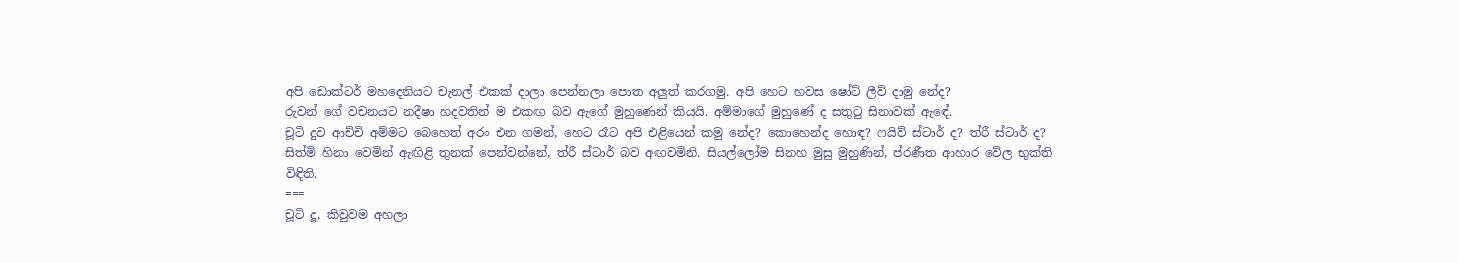අපි ඩොක්ටර් මහදෙනියට චැනල් එකක් දාලා පෙන්නලා පොත අලුත් කරගමු. අපි හෙට හවස ෂෝට් ලීව් දාමු නේද?
රුවන් ගේ වචනයට නදීෂා හදවතින් ම එකඟ බව ඇගේ මුහුණෙන් කියයි. අම්මාගේ මුහුණේ ද සතුටු සිනාවක් ඇඳේ.
චූටි දුව ආච්චි අම්මට බෙහෙත් අරං එන ගමන්, හෙට රෑට අපි එළියෙන් කමු නේද? කොහෙන්ද හොඳ? ෆයිව් ස්ටාර් ද? ත්රී ස්ටාර් ද?
සිත්මි හිනා වෙමින් ඇඟිළි තුනක් පෙන්වන්නේ, ත්රී ස්ටාර් බව අඟවමිනි. සියල්ලෝම සිනහ මුසු මුහුණින්, ප්රණීත ආහාර වේල භුක්ති විඳිති.
===
චූටි දූ, කිවුවම අහලා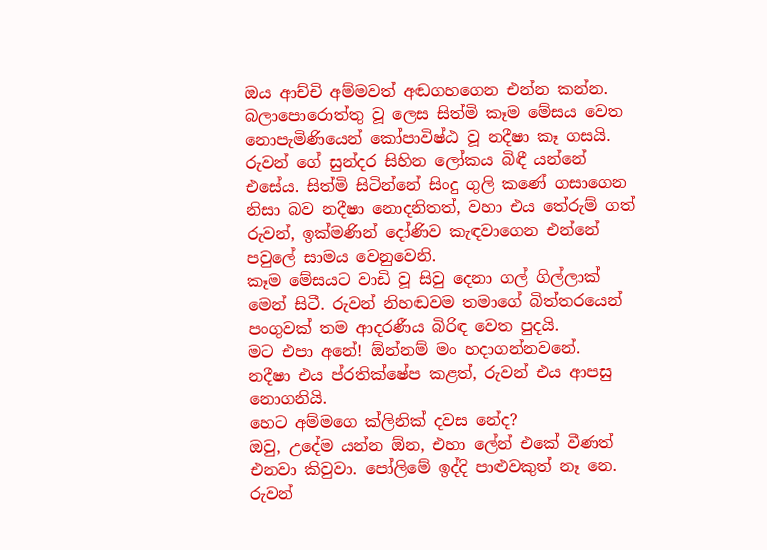ඔය ආච්චි අම්මවත් අඬගහගෙන එන්න කන්න.
බලාපොරොත්තු වූ ලෙස සිත්මි කෑම මේසය වෙත නොපැමිණියෙන් කෝපාවිෂ්ඨ වූ නදීෂා කෑ ගසයි. රුවන් ගේ සුන්දර සිහින ලෝකය බිඳී යන්නේ එසේය. සිත්මි සිටින්නේ සිංදු ගුලි කණේ ගසාගෙන නිසා බව නදීෂා නොදනිතත්, වහා එය තේරුම් ගත් රුවන්, ඉක්මණින් දෝණිව කැඳවාගෙන එන්නේ පවුලේ සාමය වෙනුවෙනි.
කෑම මේසයට වාඩි වූ සිවු දෙනා ගල් ගිල්ලාක් මෙන් සිටී. රුවන් නිහඬවම තමාගේ බිත්තරයෙන් පංගුවක් තම ආදරණීය බිරිඳ වෙත පුදයි.
මට එපා අනේ! ඕන්නම් මං හදාගන්නවනේ.
නදීෂා එය ප්රතික්ෂේප කළත්, රුවන් එය ආපසු නොගනියි.
හෙට අම්මගෙ ක්ලිනික් දවස නේද?
ඔවු, උදේම යන්න ඕන, එහා ලේන් එකේ වීණත් එනවා කිවුවා. පෝලිමේ ඉද්දි පාළුවකුත් නෑ නෙ.
රුවන්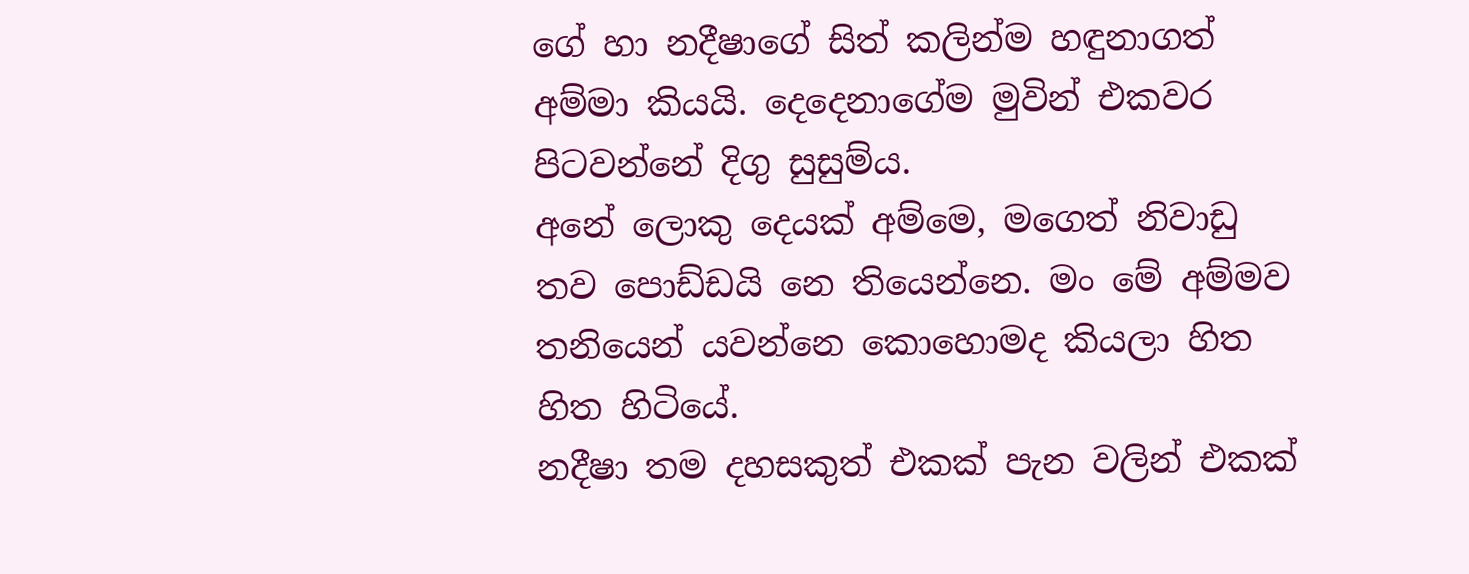ගේ හා නදීෂාගේ සිත් කලින්ම හඳුනාගත් අම්මා කියයි. දෙදෙනාගේම මුවින් එකවර පිටවන්නේ දිගු සුසුම්ය.
අනේ ලොකු දෙයක් අම්මෙ, මගෙත් නිවාඩු තව පොඩ්ඩයි නෙ තියෙන්නෙ. මං මේ අම්මව තනියෙන් යවන්නෙ කොහොමද කියලා හිත හිත හිටියේ.
නදීෂා තම දහසකුත් එකක් පැන වලින් එකක්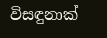විසඳුනාක්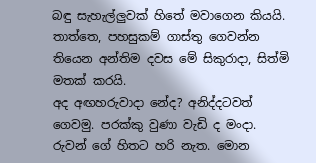බඳු සැහැල්ලුවක් හිතේ මවාගෙන කියයි.
තාත්තෙ, පහසුකම් ගාස්තු ගෙවන්න තියෙන අන්තිම දවස මේ සිකුරාදා, සිත්මි මතක් කරයි.
අද අඟහරුවාදා නේද? අනිද්දටවත් ගෙවමු. පරක්කු වුණා වැඩි ද මංදා.
රුවන් ගේ හිතට හරි නැත. මොන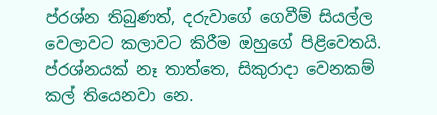ප්රශ්න තිබුණත්, දරුවාගේ ගෙවීම් සියල්ල වෙලාවට කලාවට කිරීම ඔහුගේ පිළිවෙතයි.
ප්රශ්නයක් නෑ තාත්තෙ, සිකුරාදා වෙනකම් කල් තියෙනවා නෙ.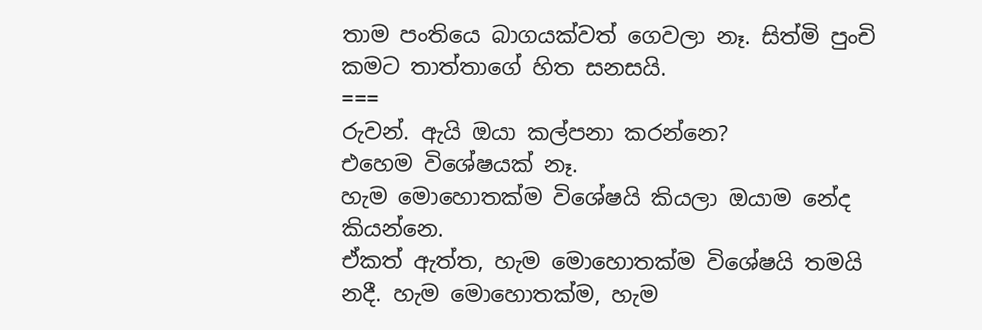තාම පංතියෙ බාගයක්වත් ගෙවලා නෑ. සිත්මි පුංචි කමට තාත්තාගේ හිත සනසයි.
===
රුවන්. ඇයි ඔයා කල්පනා කරන්නෙ?
එහෙම විශේෂයක් නෑ.
හැම මොහොතක්ම විශේෂයි කියලා ඔයාම නේද කියන්නෙ.
ඒකත් ඇත්ත, හැම මොහොතක්ම විශේෂයි තමයි නදී. හැම මොහොතක්ම, හැම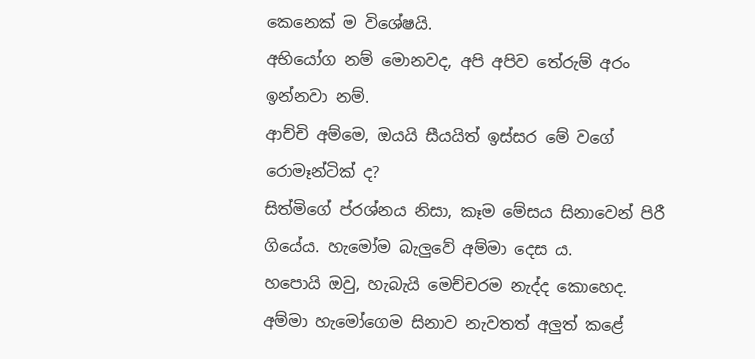කෙනෙක් ම විශේෂයි.
අභියෝග නම් මොනවද, අපි අපිව තේරුම් අරං ඉන්නවා නම්.
ආච්චි අම්මෙ, ඔයයි සීයයිත් ඉස්සර මේ වගේ රොමෑන්ටික් ද?
සිත්මිගේ ප්රශ්නය නිසා, කෑම මේසය සිනාවෙන් පිරී ගියේය. හැමෝම බැලුවේ අම්මා දෙස ය.
හපොයි ඔවු, හැබැයි මෙච්චරම නැද්ද කොහෙද.
අම්මා හැමෝගෙම සිනාව නැවතත් අලුත් කළේ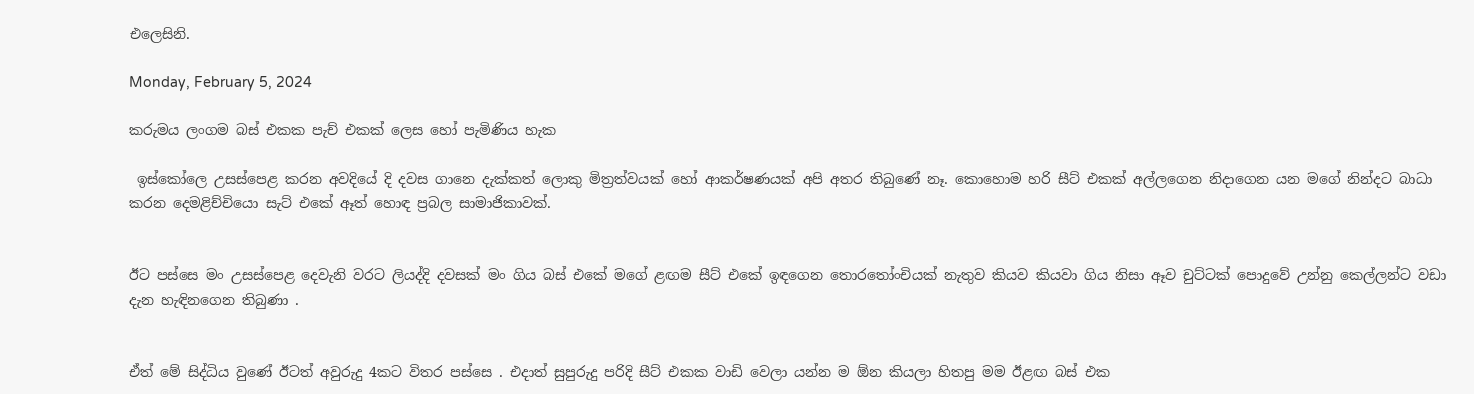එලෙසිනි.

Monday, February 5, 2024

කරුමය ලංගම බස් එකක පැච් එකක් ලෙස හෝ පැමිණිය හැක

 ඉස්කෝලෙ උසස්පෙළ කරන අවදියේ දි දවස ගානෙ දැක්කත් ලොකු මිත්‍රත්වයක් හෝ ආකර්ෂණයක් අපි අතර තිබුණේ නෑ. කොහොම හරි සීට් එකක් අල්ලගෙන නිදාගෙන යන මගේ නින්දට බාධා කරන දෙමළිච්චියො සැට් එකේ ඈත් හොඳ ප්‍රබල සාමාජිකාවක්.


ඊට පස්සෙ මං උසස්පෙළ දෙවැනි වරට ලියද්දි දවසක් මං ගිය බස් එකේ මගේ ළඟම සීට් එකේ ඉඳගෙන තොරතෝංචියක් නැතුව කියව කියවා ගිය නිසා ඈව චුට්ටක් පොදුවේ උන්නු කෙල්ලන්ට වඩා දැන හැඳිනගෙන තිබුණා .


ඒත් මේ සිද්ධිය වුණේ ඊටත් අවුරුදු 4කට විතර පස්සෙ . එදාත් සුපුරුදු පරිදි සීට් එකක වාඩි වෙලා යන්න ම ඕන කියලා හිතපු මම ඊළඟ බස් එක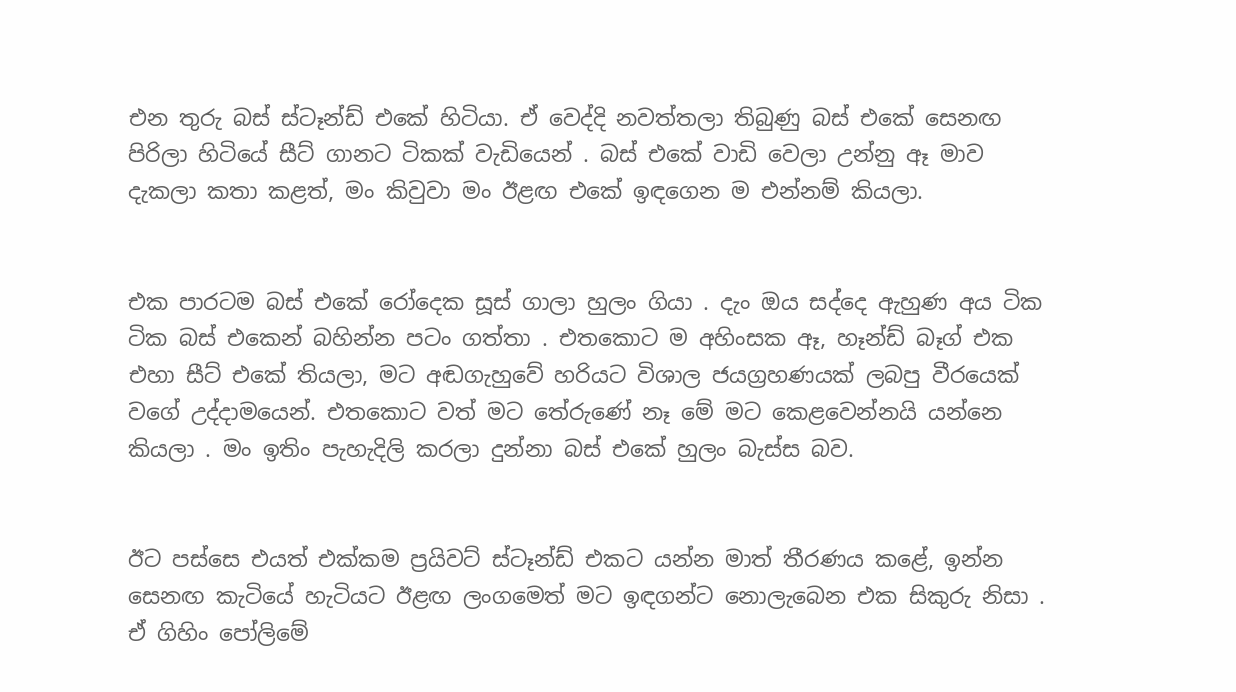එන තුරු බස් ස්ටෑන්ඩ් එකේ හිටියා. ඒ වෙද්දි නවත්තලා තිබුණු බස් එකේ සෙනඟ පිරිලා හිටියේ සීට් ගානට ටිකක් වැඩියෙන් . බස් එකේ වාඩි වෙලා උන්නු ඈ මාව දැකලා කතා කළත්, මං කිවුවා මං ඊළඟ එකේ ඉඳගෙන ම එන්නම් කියලා.


එක පාරටම බස් එකේ රෝදෙක සූස් ගාලා හුලං ගියා . දැං ඔය සද්දෙ ඇහුණ අය ටික ටික බස් එකෙන් බහින්න පටං ගත්තා . එතකොට ම අහිංසක ඈ, හෑන්ඩ් බෑග් එක එහා සීට් එකේ තියලා, මට අඬගැහුවේ හරියට විශාල ජයග්‍රහණයක් ලබපු වීරයෙක් වගේ උද්දාමයෙන්. එතකොට වත් මට තේරුණේ නෑ මේ මට කෙළවෙන්නයි යන්නෙ කියලා . මං ඉතිං පැහැදිලි කරලා දුන්නා බස් එකේ හුලං බැස්ස බව.


ඊට පස්සෙ එයත් එක්කම ප්‍රයිවට් ස්ටෑන්ඩ් එකට යන්න මාත් තීරණය කළේ, ඉන්න සෙනඟ කැටියේ හැටියට ඊළඟ ලංගමෙත් මට ඉඳගන්ට නොලැබෙන එක සිකුරු නිසා . ඒ ගිහිං පෝලිමේ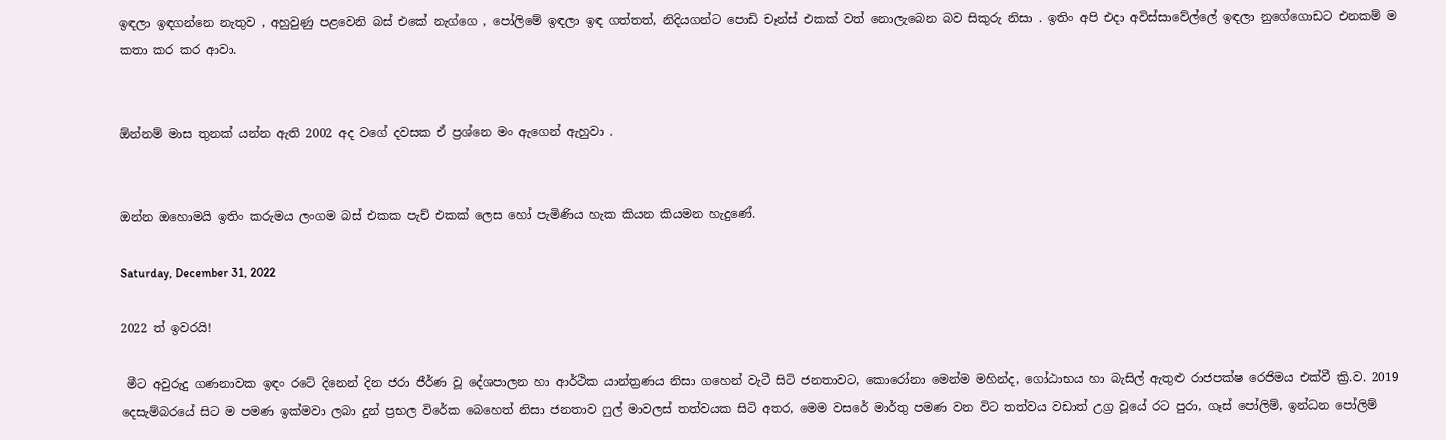ඉඳලා ඉඳගන්නෙ නැතුව , අහුවුණු පළවෙනි බස් එකේ නැග්ගෙ , පෝලිමේ ඉඳලා ඉඳ ගත්තත්, නිදියගන්ට පොඩි චෑන්ස් එකක් වත් නොලැබෙන බව සිකුරු නිසා . ඉතිං අපි එදා අවිස්සාවේල්ලේ ඉඳලා නුගේගොඩට එනකම් ම කතා කර කර ආවා.


ඕන්නම් මාස තුනක් යන්න ඇති 2002 අද වගේ දවසක ඒ ප්‍රශ්නෙ මං ඇගෙන් ඇහුවා .


ඔන්න ඔහොමයි ඉතිං කරුමය ලංගම බස් එකක පැච් එකක් ලෙස හෝ පැමිණිය හැක කියන කියමන හැදුණේ.

Saturday, December 31, 2022

2022 ත් ඉවරයි!

 මීට අවුරුදු ගණනාවක ඉඳං රටේ දිනෙන් දින ජරා ජීර්ණ වූ දේශපාලන හා ආර්ථික යාන්ත්‍රණය නිසා ගහෙන් වැටී සිටි ජනතාවට, කොරෝනා මෙන්ම මහින්ද, ගෝඨාභය හා බැසිල් ඇතුළු රාජපක්ෂ රෙජිමය එක්වී ක්‍රි.ව. 2019 දෙසැම්බරයේ සිට ම පමණ ඉක්මවා ලබා දුන් ප්‍රභල විරේක බෙහෙත් නිසා ජනතාව ෆුල් මාවලස් තත්වයක සිටි අතර, මෙම වසරේ මාර්තු පමණ වන විට තත්වය වඩාත් උග්‍ර වූයේ රට පුරා, ගෑස් පෝලිම්, ඉන්ධන පෝලිම්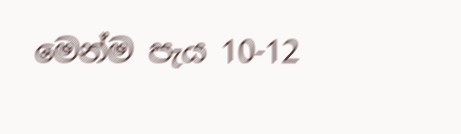මෙන්ම පැය 10-12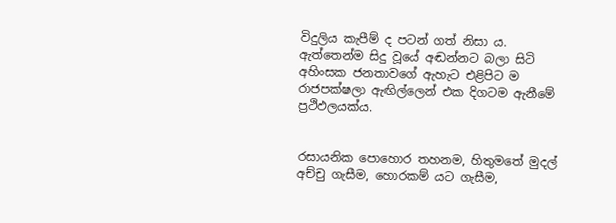විදුලිය කැපීම් ද පටන් ගත් නිසා ය. ඇත්තෙන්ම සිදු වූයේ අඬන්නට බලා සිටි අහිංසක ජනතාවගේ ඇහැට එළිපිට ම රාජපක්ෂලා ඇඟිල්ලෙන් එක දිගටම ඇනීමේ ප්‍රථිඵලයක්ය.


රසායනික පොහොර තහනම, හිතුමතේ මුදල් අච්චු ගැසීම, හොරකම් යට ගැසීම,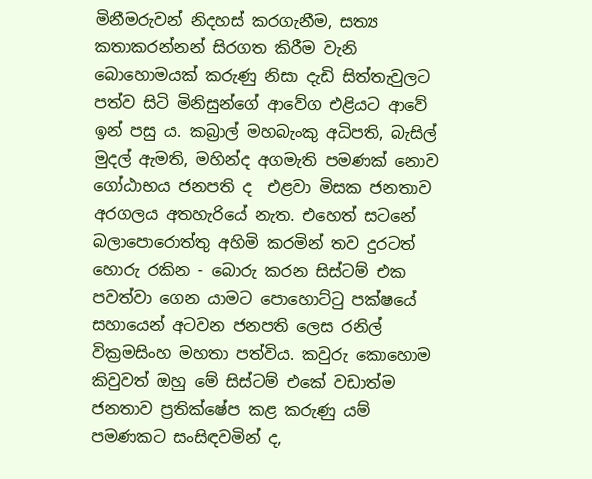මිනීමරුවන් නිදහස් කරගැනීම, සත්‍ය කතාකරන්නන් සිරගත කිරීම වැනි බොහොමයක් කරුණු නිසා දැඩි සිත්තැවුලට පත්ව සිටි මිනිසුන්ගේ ආවේග එළියට ආවේ ඉන් පසු ය. කබ්‍රාල් මහබැංකු අධිපති, බැසිල් මුදල් ඇමති, මහින්ද අගමැති පමණක් නොව ගෝඨාභය ජනපති ද  එළවා මිසක ජනතාව අරගලය අතහැරියේ නැත. එහෙත් සටනේ බලාපොරොත්තු අහිමි කරමින් තව දුරටත් හොරු රකින - බොරු කරන සිස්ටම් එක පවත්වා ගෙන යාමට පොහොට්ටු පක්ෂයේ සහායෙන් අටවන ජනපති ලෙස රනිල් වික්‍රමසිංහ මහතා පත්විය. කවුරු කොහොම කිවුවත් ඔහු මේ සිස්ටම් එකේ වඩාත්ම ජනතාව ප්‍රතික්ෂේප කළ කරුණු යම් පමණකට සංසිඳවමින් ද,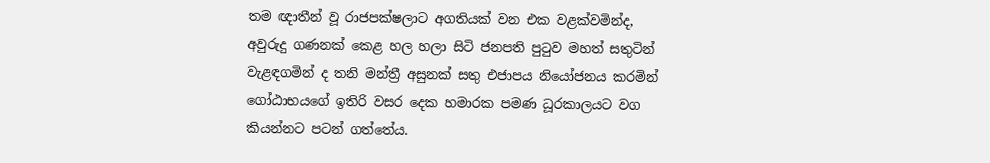තම ඥාතීන් වූ රාජපක්ෂලාට අගතියක් වන එක වළක්වමින්ද, අවුරුදු ගණනක් කෙළ හල හලා සිටි ජනපති පුටුව මහත් සතුටින් වැළඳගමින් ද තනි මන්ත්‍රී අසුනක් සතු එජාපය නියෝජනය කරමින් ගෝඨාභයගේ ඉතිරි වසර දෙක හමාරක පමණ ධූරකාලයට වග කියන්නට පටන් ගත්තේය.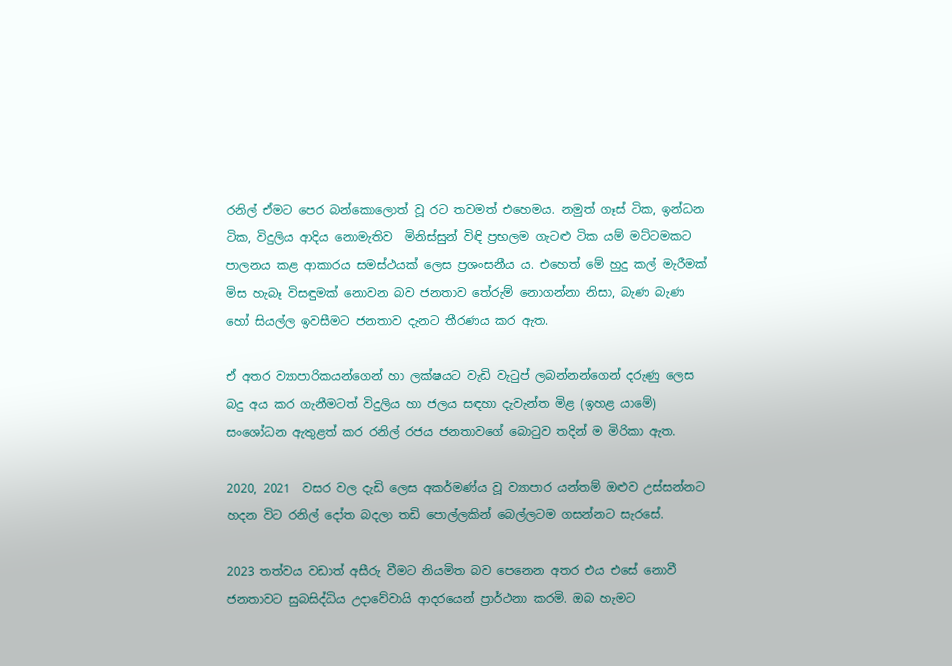රනිල් ඒමට පෙර බන්කොලොත් වූ රට තවමත් එහෙමය. නමුත් ගෑස් ටික, ඉන්ධන ටික, විදුලිය ආදිය නොමැතිව  මිනිස්සුන් විඳි ප්‍රභලම ගැටළු ටික යම් මට්ටමකට පාලනය කළ ආකාරය සමස්ථයක් ලෙස ප්‍රශංසනීය ය. එහෙත් මේ හුදු කල් මැරීමක් මිස හැබෑ විසඳුමක් නොවන බව ජනතාව තේරුම් නොගන්නා නිසා, බැණ බැණ හෝ සියල්ල ඉවසීමට ජනතාව දැනට තීරණය කර ඇත.

ඒ අතර ව්‍යාපාරිකයන්ගෙන් හා ලක්ෂයට වැඩි වැටුප් ලබන්නන්ගෙන් දරුණු ලෙස බදු අය කර ගැනීමටත් විදුලිය හා ජලය සඳහා දැවැන්ත මිළ (ඉහළ යාමේ) සංශෝධන ඇතුළත් කර රනිල් රජය ජනතාවගේ බොටුව තදින් ම මිරිකා ඇත.

2020, 2021  වසර වල දැඩි ලෙස අකර්මණ්ය වූ ව්‍යාපාර යන්තම් ඔළුව උස්සන්නට හදන විට රනිල් දෝත බදලා තඩි පොල්ලකින් බෙල්ලටම ගසන්නට සැරසේ.

2023 තත්වය වඩාත් අසීරු වීමට නියමිත බව පෙනෙන අතර එය එසේ නොවී ජනතාවට සුබසිද්ධිය උදාවේවායි ආදරයෙන් ප්‍රාර්ථනා කරමි. ඔබ හැමට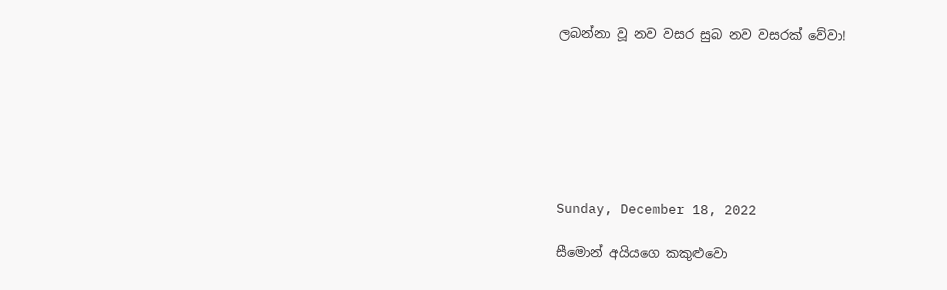ලබන්නා වූ නව වසර සුබ නව වසරක් වේවා!







Sunday, December 18, 2022

සීමොන් අයියගෙ කකුළුවො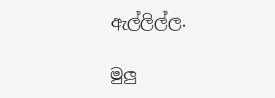ඇල්ලිල්ල.

මුලු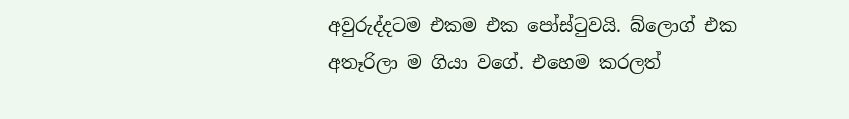අවුරුද්දටම එකම එක පෝස්ටුවයි. බ්ලොග් එක අතෑරිලා ම ගියා වගේ. එහෙම කරලත්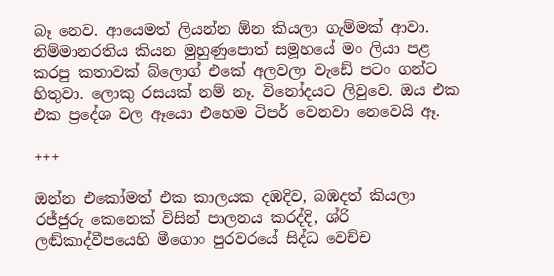බෑ නෙව. ආයෙමත් ලියන්න ඕන කියලා ගැම්මක් ආවා. නිම්මානරතිය කියන මුහුණුපොත් සමූහයේ මං ලියා පළ කරපු කතාවක් බ්ලොග් එකේ අලවලා වැඩේ පටං ගන්ට හිතුවා. ලොකු රසයක් නම් නෑ. විනෝදයට ලිවුවෙ. ඔය එක එක ප්‍රදේශ වල ඈයො එහෙම ටිපර් වෙනවා නෙවෙයි ඈ.

+++

ඔන්න එකෝමත් එක කාලයක දඹදිව, බඹදත් කියලා රජ්ජුරු කෙනෙක් විසින් පාලනය කරද්දි, ශ්රි ලඬ්කාද්වීපයෙහි මීගොං පුරවරයේ සිද්ධ වෙච්ච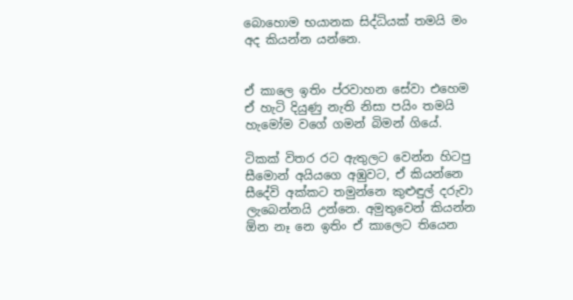බොහොම භයානක සිද්ධියක් තමයි මං අද කියන්න යන්නෙ.


ඒ කාලෙ ඉතිං ප්රවාහන සේවා එහෙම ඒ හැටි දියුණු නැති නිසා පයිං තමයි හැමෝම වගේ ගමන් බිමන් ගියේ.

ටිකක් විතර රට ඇතුලට වෙන්න හිටපු සීමොන් අයියගෙ අඹුවට, ඒ කියන්නෙ සීදේවි අක්කට තමුන්නෙ කුළුඳුල් දරුවා ලැබෙන්නයි උන්නෙ. අමුතුවෙන් කියන්න ඕන නෑ නෙ ඉතිං ඒ කාලෙට තියෙන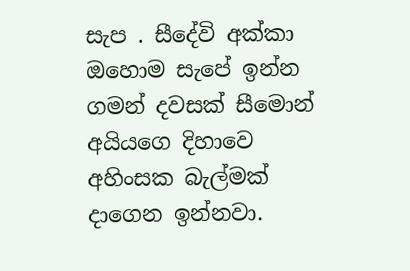සැප . සීදේවි අක්කා ඔහොම සැපේ ඉන්න ගමන් දවසක් සීමොන් අයියගෙ දිහාවෙ අහිංසක බැල්මක් දාගෙන ඉන්නවා.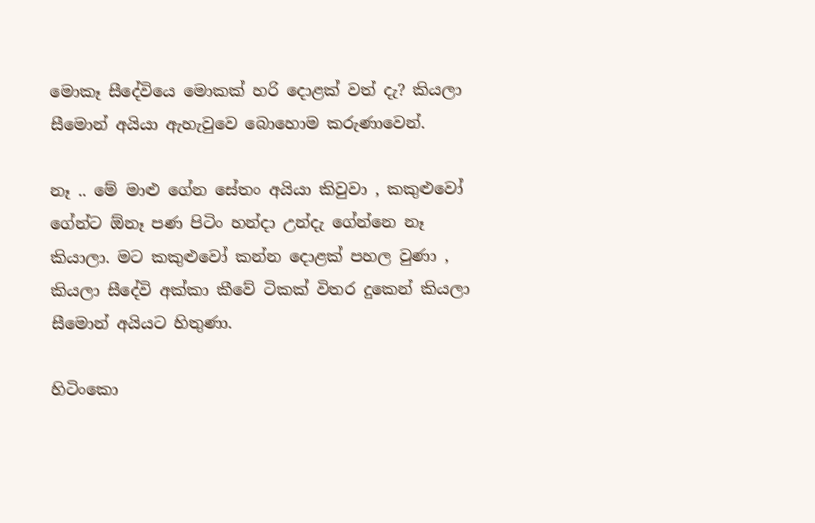මොකෑ සීදේවියෙ මොකක් හරි දොළක් වත් දැ? කියලා සීමොන් අයියා ඇහැවුවෙ බොහොම කරුණාවෙන්.

නෑ .. මේ මාළු ගේන සේතං අයියා කිවුවා , කකුළුවෝ ගේන්ට ඕනෑ පණ පිටිං හන්දා උන්දැ ගේන්නෙ නෑ කියාලා. මට කකුළුවෝ කන්න දොළක් පහල වුණා , කියලා සීදේවි අක්කා කීවේ ටිකක් විතර දුකෙන් කියලා සීමොන් අයියට හිතුණා.

හිටිංකො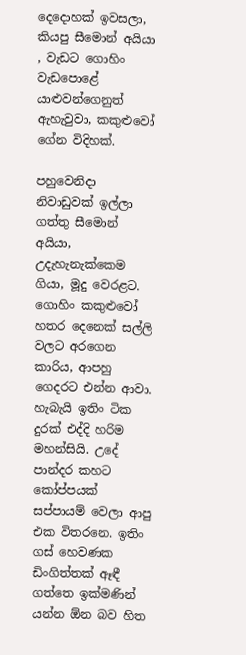දෙදොහක් ඉවසලා, කියපු සීමොන් අයියා , වැඩට ගොහිං වැඩපොළේ යාළුවන්ගෙනුත් ඇහැවුවා, කකුළුවෝ ගේන විදිහක්.

පහුවෙනිදා නිවාඩුවක් ඉල්ලා ගත්තු සීමොන් අයියා, උදැහැනැක්කෙම ගියා, මූදු වෙරළට. ගොහිං කකුළුවෝ හතර දෙනෙක් සල්ලි වලට අරගෙන කාරිය, ආපහු ගෙදරට එන්න ආවා. හැබැයි ඉතිං ටික දුරක් එද්දි හරිම මහන්සියි. උදේ පාන්දර කහට කෝප්පයක් සප්පායම් වෙලා ආපු එක විතරනෙ. ඉතිං ගස් හෙවණක ඩිංගිත්තක් ඈඳී ගත්තෙ ඉක්මණින් යන්න ඕන බව හිත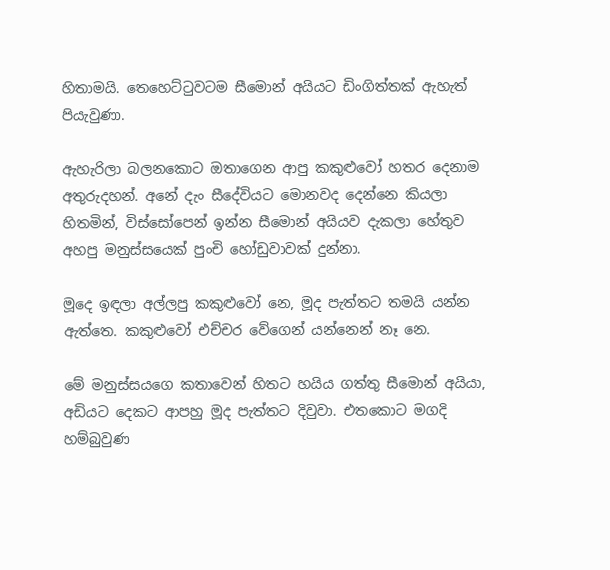හිතාමයි. තෙහෙට්ටුවටම සීමොන් අයියට ඩිංගිත්තක් ඇහැත් පියැවුණා.

ඇහැරිලා බලනකොට ඔතාගෙන ආපු කකුළුවෝ හතර දෙනාම අතුරුදහන්. අනේ දැං සීදේවියට මොනවද දෙන්නෙ කියලා හිතමින්, විස්සෝපෙන් ඉන්න සීමොන් අයියව දැකලා හේතුව අහපු මනුස්සයෙක් පුංචි හෝඩුවාවක් දුන්නා.

මූදෙ ඉඳලා අල්ලපු කකුළුවෝ නෙ, මූද පැත්තට තමයි යන්න ඇත්තෙ. කකුළුවෝ එච්චර වේගෙන් යන්නෙන් නෑ නෙ.

මේ මනුස්සයගෙ කතාවෙන් හිතට හයිය ගත්තු සීමොන් අයියා, අඩියට දෙකට ආපහු මූද පැත්තට දිවුවා. එතකොට මගදි හම්බුවුණ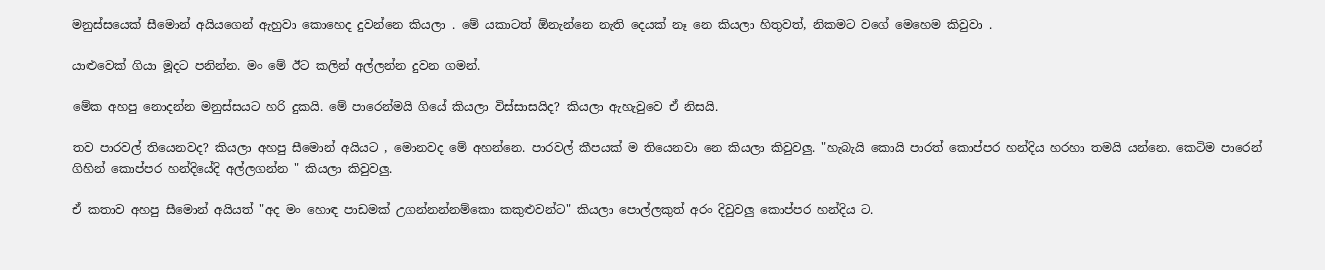මනුස්සයෙක් සීමොන් අයියගෙන් ඇහුවා කොහෙද දුවන්නෙ කියලා . මේ යකාටත් ඕනැන්නෙ නැති දෙයක් නෑ නෙ කියලා හිතුවත්, නිකමට වගේ මෙහෙම කිවුවා .

යාළුවෙක් ගියා මූදට පනින්න. මං මේ ඊට කලින් අල්ලන්න දුවන ගමන්.

මේක අහපු නොදන්න මනුස්සයට හරි දුකයි. මේ පාරෙන්මයි ගියේ කියලා විස්සාසයිද? කියලා ඇහැවුවෙ ඒ නිසයි.

තව පාරවල් තියෙනවද? කියලා අහපු සීමොන් අයියට , මොනවද මේ අහන්නෙ. පාරවල් කීපයක් ම තියෙනවා නෙ කියලා කිවුවලු. "හැබැයි කොයි පාරත් කොප්පර හන්දිය හරහා තමයි යන්නෙ. කෙටිම පාරෙන් ගිහින් කොප්පර හන්දියේදි අල්ලගන්න " කියලා කිවුවලු.

ඒ කතාව අහපු සීමොන් අයියත් "අද මං හොඳ පාඩමක් උගන්නන්නම්කො කකුළුවන්ට" කියලා පොල්ලකුත් අරං දිවුවලු කොප්පර හන්දිය ට.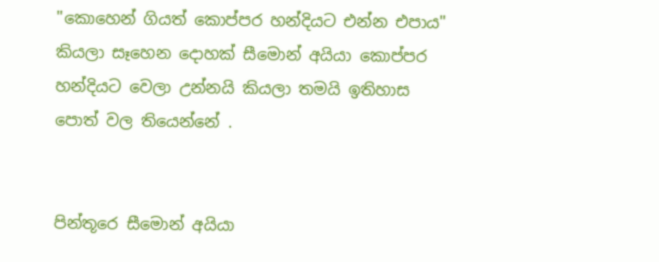"කොහෙන් ගියත් කොප්පර හන්දියට එන්න එපාය" කියලා සෑහෙන දොහක් සීමොන් අයියා කොප්පර හන්දියට වෙලා උන්නයි කියලා තමයි ඉතිහාස පොත් වල තියෙන්නේ .


පින්තූරෙ සීමොන් අයියා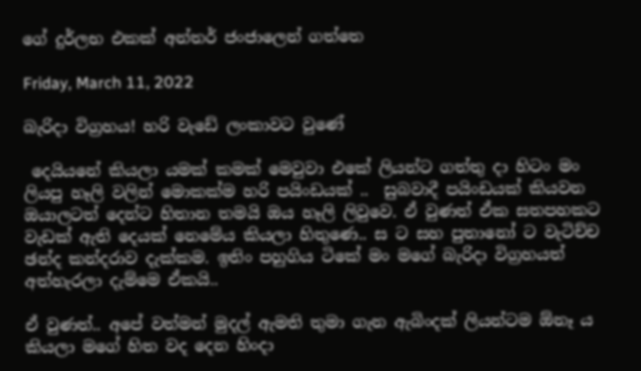ගේ දුර්ලභ එකක් අන්තර් ජංජාලෙන් ගත්තෙ

Friday, March 11, 2022

බැරිදා විග්‍රහය! හරි වැඩේ ලංකාවට වුණේ

 දෙයියනේ කියලා යමක් කමක් මෙවුවා එකේ ලියන්ට ගත්තු දා හිටං මං ලියපු හෑලි වලින් මොකක්ම හරි පයිංඩයක් ..  සුබවාදී පයිංඩයක් කියවන ඔයාලටත් දෙන්ට හිතාන තමයි ඔය හෑලි ලිවුවෙ. ඒ වුණත් ඒක සතපහකට වැඩක් ඇති දෙයක් නෙමේය කියලා හිතුණෙ.. ස ට සහ පුතානෝ ට වැටිච්ච ඡන්ද කන්දරාව දැක්කම. ඉතිං පහුගිය ටිකේ මං මගේ බැරිදා විග්‍රහයත් අත්හැරලා දැම්මෙ ඒකයි..

ඒ වුණත්.. අපේ වත්මන් මුදල් ඇමති තුමා ගැන ඇබිංදක් ලියන්ටම ඕනෑ ය කියලා මගේ හිත වද දෙන හිංදා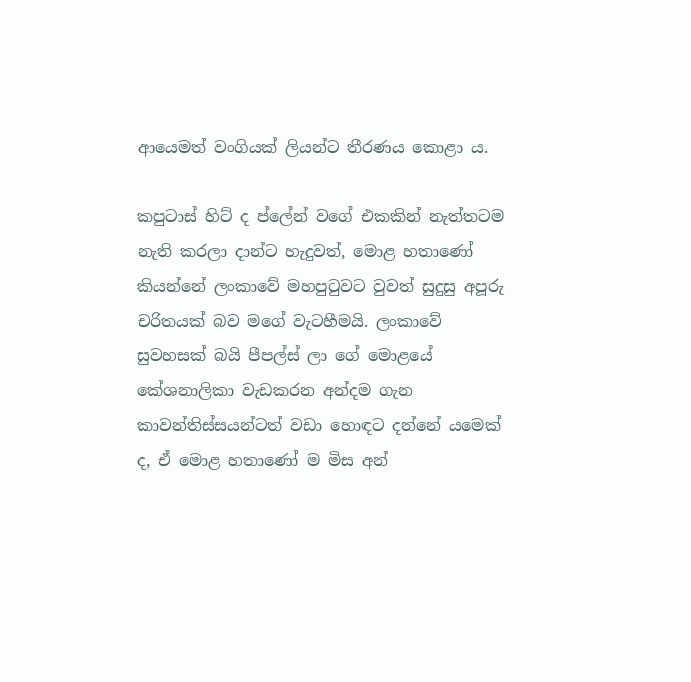ආයෙමත් වංගියක් ලියන්ට තීරණය කොළා ය.

කපුටාස් හිට් ද ප්ලේන් වගේ එකකින් නැත්තටම නැති කරලා දාන්ට හැදුවත්, මොළ හතාණෝ කියන්නේ ලංකාවේ මහපුටුවට වුවත් සුදුසු අපූරු චරිතයක් බව මගේ වැටහීමයි. ලංකාවේ සුවහසක් බයි පීපල්ස් ලා ගේ මොළයේ කේශනාලිකා වැඩකරන අන්දම ගැන කාවන්තිස්සයන්ටත් වඩා හොඳට දන්නේ යමෙක් ද, ඒ මොළ හතාණෝ ම මිස අන්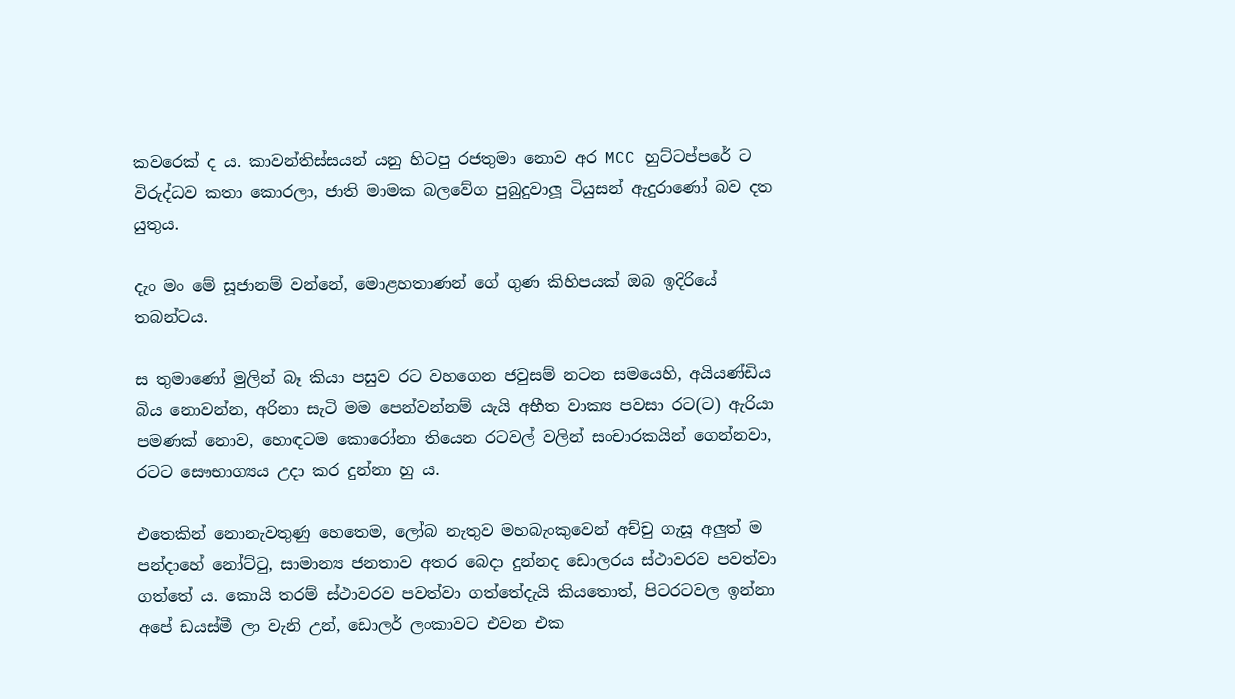කවරෙක් ද ය. කාවන්තිස්සයන් යනු හිටපු රජතුමා නොව අර MCC හුට්ටප්පරේ ට විරුද්ධව කතා කොරලා, ජාති මාමක බලවේග පුබුදුවාලූ ටියුසන් ඇදුරාණෝ බව දත යුතුය.

දැං මං මේ සූජානම් වන්නේ, මොළහතාණන් ගේ ගුණ කිහිපයක් ඔබ ඉදිරියේ තබන්ටය.

ස තුමාණෝ මුලින් බෑ කියා පසුව රට වහගෙන ජවුසම් නටන සමයෙහි, අයියණ්ඩිය බිය නොවන්න, අරිනා සැටි මම පෙන්වන්නම් යැයි අභීත වාක්‍ය පවසා රට(ට) ඇරියා පමණක් නොව, හොඳටම කොරෝනා තියෙන රටවල් වලින් සංචාරකයින් ගෙන්නවා, රටට සෞභාග්‍යය උදා කර දුන්නා හු ය.

එතෙකින් නොනැවතුණු හෙතෙම, ලෝබ නැතුව මහබැංකුවෙන් අච්චු ගැසූ අලුත් ම පන්දාහේ නෝට්ටු, සාමාන්‍ය ජනතාව අතර බෙදා දුන්නද ඩොලරය ස්ථාවරව පවත්වා ගත්තේ ය. කොයි තරම් ස්ථාවරව පවත්වා ගත්තේදැයි කියතොත්, පිටරටවල ඉන්නා අපේ ඩයස්මී ලා වැනි උන්, ඩොලර් ලංකාවට එවන එක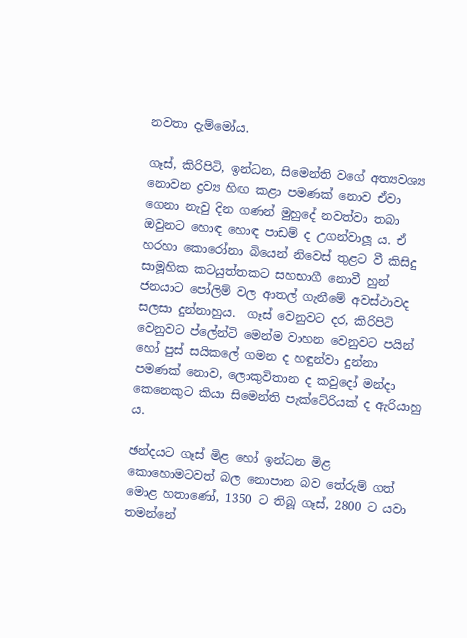නවතා දැම්මෝය.

ගෑස්, කිරිපිටි, ඉන්ධන, සිමෙන්ති වගේ අත්‍යවශ්‍ය නොවන ද්‍රව්‍ය හිඟ කළා පමණක් නොව ඒවා ගෙනා නැවු දින ගණන් මුහුදේ නවත්වා තබා ඔවුනට හොඳ හොඳ පාඩම් ද උගන්වාලූ ය. ඒ හරහා කොරෝනා බියෙන් නිවෙස් තුළට වී කිසිදු සාමූහික කටයුත්තකට සහභාගී නොවී හුන් ජනයාට පෝලිම් වල ආතල් ගැනීමේ අවස්ථාවද සලසා දුන්නාහුය.  ගෑස් වෙනුවට දර, කිරිපිටි වෙනුවට ප්ලේන්ටි මෙන්ම වාහන වෙනුවට පයින් හෝ පුස් සයිකලේ ගමන ද හඳුන්වා දුන්නා පමණක් නොව, ලොකුවිතාන ද කවුදෝ මන්දා කෙනෙකුට කියා සිමෙන්ති පැක්ටේරියක් ද ඇරියාහු ය.

ඡන්දයට ගෑස් මිළ හෝ ඉන්ධන මිළ කොහොමටවත් බල නොපාන බව තේරුම් ගත් මොළ හතාණෝ, 1350 ට තිබූ ගෑස්, 2800 ට යවා තමන්නේ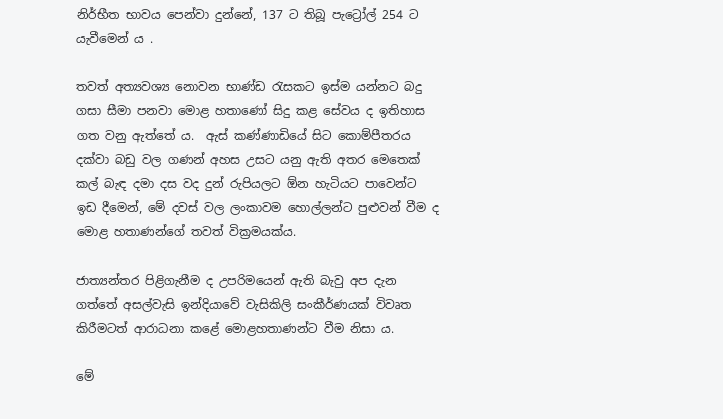නිර්භීත භාවය පෙන්වා දුන්නේ, 137 ට තිබූ පැට්‍රෝල් 254 ට යැවීමෙන් ය .

තවත් අත්‍යවශ්‍ය නොවන භාණ්ඩ රැසකට ඉස්ම යන්නට බදු ගසා සීමා පනවා මොළ හතාණෝ සිදු කළ සේවය ද ඉතිහාස ගත වනු ඇත්තේ ය.  ඇස් කණ්ණාඩියේ සිට කොම්පීතරය දක්වා බඩු වල ගණන් අහස උසට යනු ඇති අතර මෙතෙක් කල් බැඳ දමා දස වද දුන් රුපියලට ඕන හැටියට පාවෙන්ට ඉඩ දීමෙන්, මේ දවස් වල ලංකාවම හොල්ලන්ට පුළුවන් වීම ද මොළ හතාණන්ගේ තවත් වික්‍රමයක්ය.

ජාත්‍යන්තර පිළිගැනීම ද උපරිමයෙන් ඇති බැවු අප දැන ගත්තේ අසල්වැසි ඉන්දියාවේ වැසිකිලි සංකීර්ණයක් විවෘත කිරීමටත් ආරාධනා කළේ මොළහතාණන්ට වීම නිසා ය.

මේ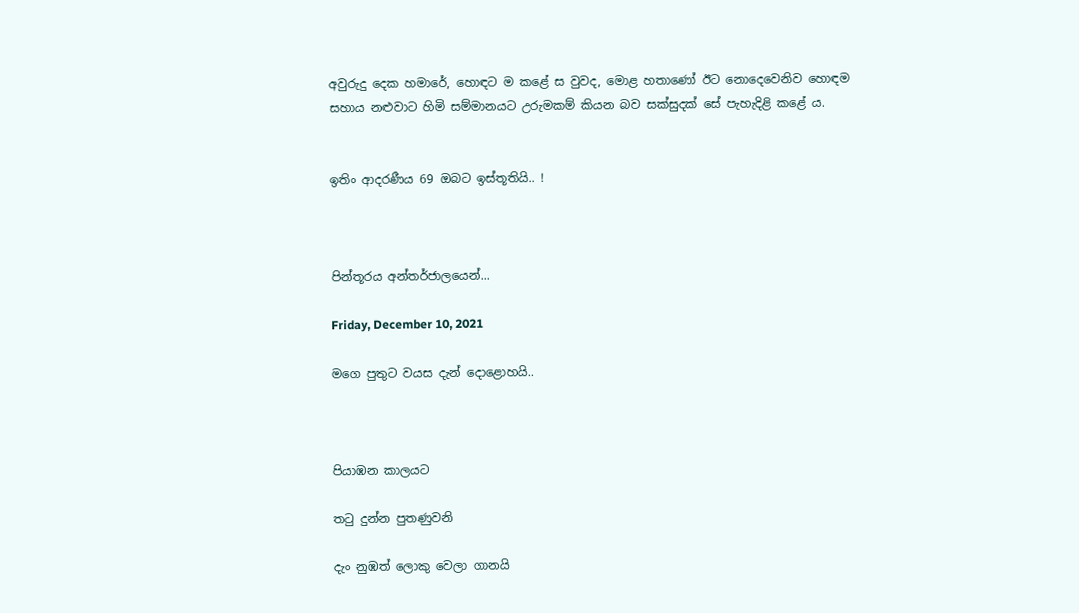අවුරුදු දෙක හමාරේ, හොඳට ම කළේ ස වුවද, මොළ හතාණෝ ඊට නොදෙවෙනිව හොඳම සහාය නළුවාට හිමි සම්මානයට උරුමකම් කියන බව සක්සුදක් සේ පැහැදිළි කළේ ය.


ඉතිං ආදරණීය 69 ඔබට ඉස්තූතියි.. !



පින්තූරය අන්තර්ජාලයෙන්...

Friday, December 10, 2021

මගෙ පුතුට වයස දැන් දොළොහයි..



පියාඹන කාලයට

තටු දුන්න පුතණුවනි

දැං නුඹත් ලොකු වෙලා ගානයි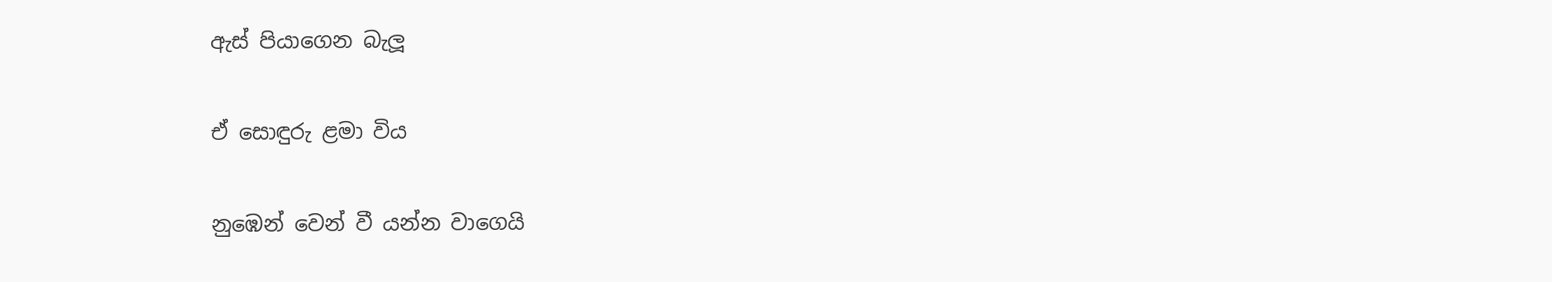ඇස් පියාගෙන බැලූ

ඒ සොඳුරු ළමා විය

නුඹෙන් වෙන් වී යන්න වාගෙයි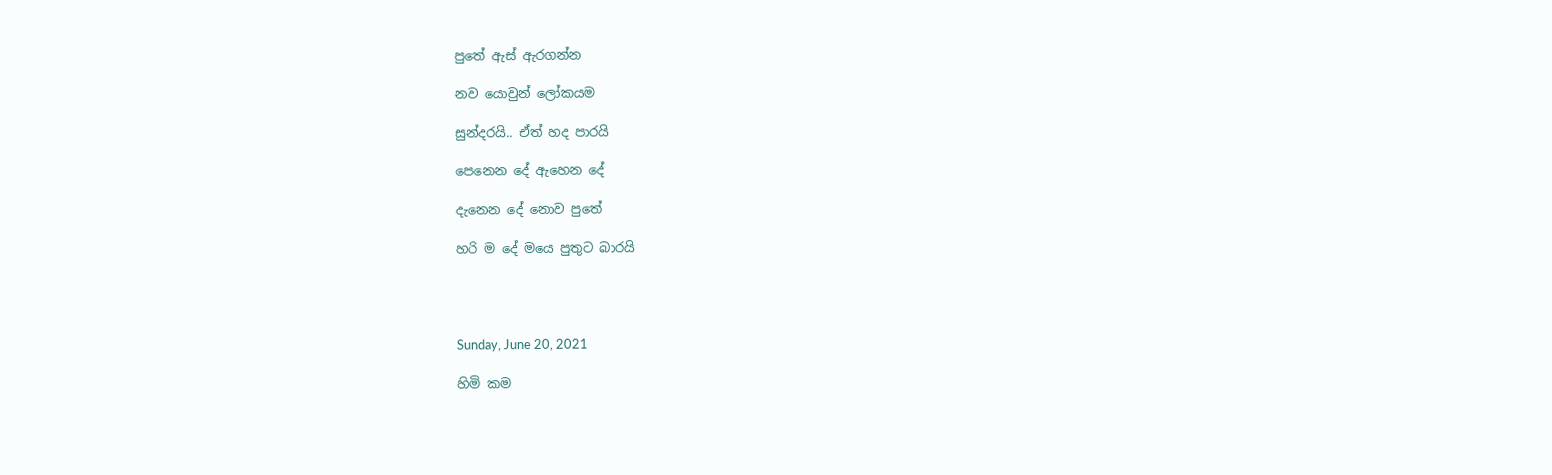පුතේ ඇස් ඇරගන්න

නව යොවුන් ලෝකයම

සුන්දරයි.. ඒත් හද පාරයි

පෙනෙන දේ ඇහෙන දේ

දැනෙන දේ නොව පුතේ

හරි ම දේ මයෙ පුතුට බාරයි




Sunday, June 20, 2021

හිමි කම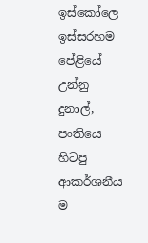ඉස්කෝලෙ ඉස්සරහම පේළියේ උන්නු දුනාල්, පංතියෙ හිටපු ආකර්ශනීය ම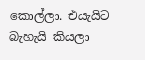කොල්ලා. එයැයිට බැහැයි කියලා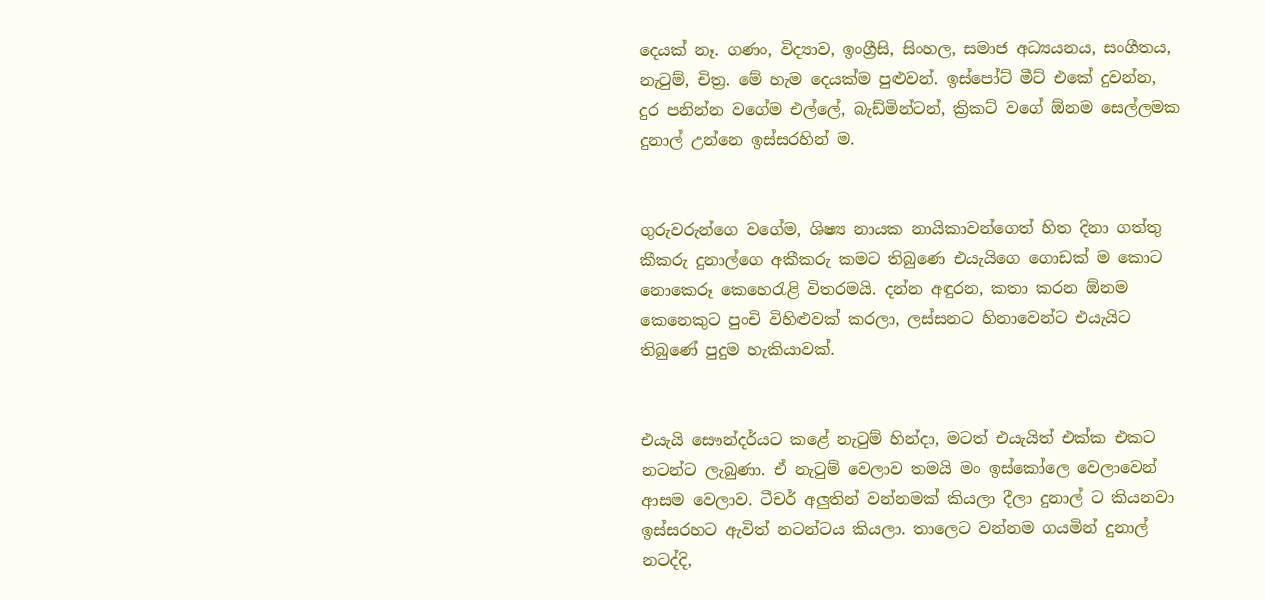දෙයක් නෑ. ගණං, විද්‍යාව, ඉංග්‍රීසි, සිංහල, සමාජ අධ්‍යයනය, සංගීතය, නැටුම්, චිත්‍ර. මේ හැම දෙයක්ම පුළුවන්. ඉස්පෝට් මීට් එකේ දුවන්න, දුර පනින්න වගේම එල්ලේ, බැඩ්මින්ටන්, ක්‍රිකට් වගේ ඕනම සෙල්ලමක දුනාල් උන්නෙ ඉස්සරහින් ම.


ගුරුවරුන්ගෙ වගේම, ශිෂ්‍ය නායක නායිකාවන්ගෙත් හිත දිනා ගත්තු කීකරු දුනාල්ගෙ අකීකරු කමට තිබුණෙ එයැයිගෙ ගොඩක් ම කොට නොකෙරූ කෙහෙරැළි විතරමයි. දන්න අඳුරන, කතා කරන ඕනම කෙනෙකුට පුංචි විහිළුවක් කරලා, ලස්සනට හිනාවෙන්ට එයැයිට තිබුණේ පුදුම හැකියාවක්.


එයැයි සෞන්දර්යට කළේ නැටුම් හින්දා, මටත් එයැයිත් එක්ක එකට නටන්ට ලැබුණා. ඒ නැටුම් වෙලාව තමයි මං ඉස්කෝලෙ වෙලාවෙන් ආසම වෙලාව. ටීචර් අලුතින් වන්නමක් කියලා දීලා දුනාල් ට කියනවා ඉස්සරහට ඇවිත් නටන්ටය කියලා. තාලෙට වන්නම ගයමින් දුනාල් නටද්දි,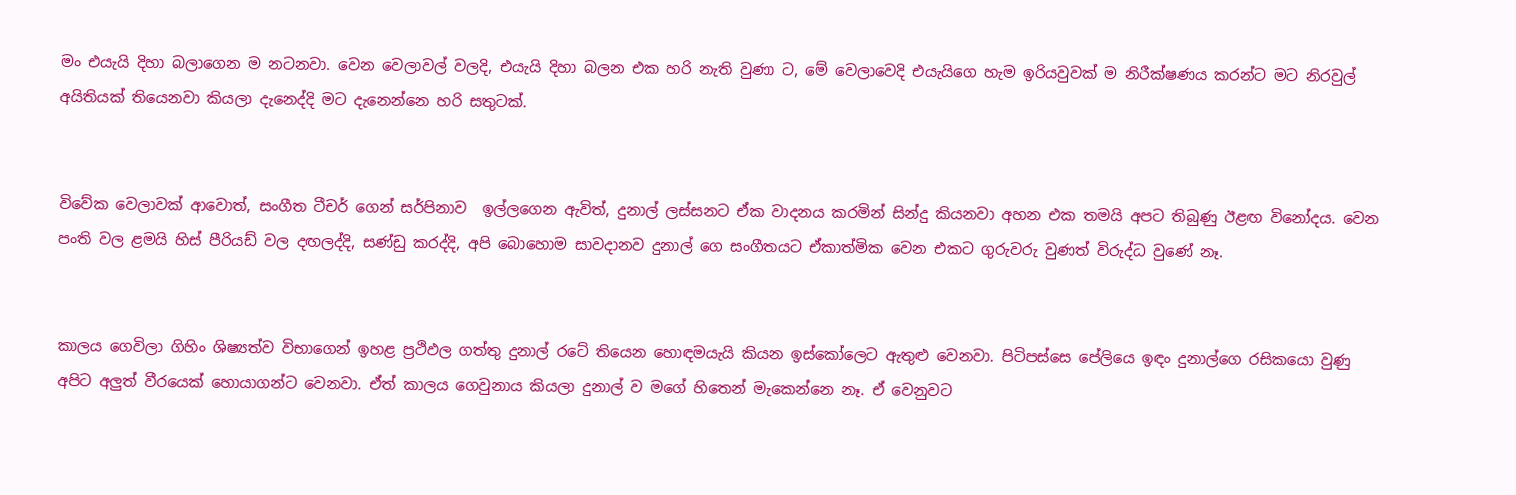මං එයැයි දිහා බලාගෙන ම නටනවා. වෙන වෙලාවල් වලදි, එයැයි දිහා බලන එක හරි නැති වුණා ට, මේ වෙලාවෙදි එයැයිගෙ හැම ඉරියවුවක් ම නිරීක්ෂණය කරන්ට මට නිරවුල් අයිතියක් තියෙනවා කියලා දැනෙද්දි මට දැනෙන්නෙ හරි සතුටක්.


විවේක වෙලාවක් ආවොත්, සංගීත ටීචර් ගෙන් සර්පිනාව  ඉල්ලගෙන ඇවිත්, දුනාල් ලස්සනට ඒක වාදනය කරමින් සින්දු කියනවා අහන එක තමයි අපට තිබුණු ඊළඟ විනෝදය. වෙන පංති වල ළමයි හිස් පීරියඩ් වල දඟලද්දි, සණ්ඩු කරද්දි, අපි බොහොම සාවදානව දුනාල් ගෙ සංගීතයට ඒකාත්මික වෙන එකට ගුරුවරු වුණත් විරුද්ධ වුණේ නෑ.


කාලය ගෙවිලා ගිහිං ශිෂ්‍යත්ව විභාගෙන් ඉහළ ප්‍රථිඵල ගත්තු දුනාල් රටේ තියෙන හොඳමයැයි කියන ඉස්කෝලෙට ඇතුළු වෙනවා. පිටිපස්සෙ පේලියෙ ඉඳං දුනාල්ගෙ රසිකයො වුණු අපිට අලුත් වීරයෙක් හොයාගන්ට වෙනවා. ඒත් කාලය ගෙවුනාය කියලා දුනාල් ව මගේ හිතෙන් මැකෙන්නෙ නෑ. ඒ වෙනුවට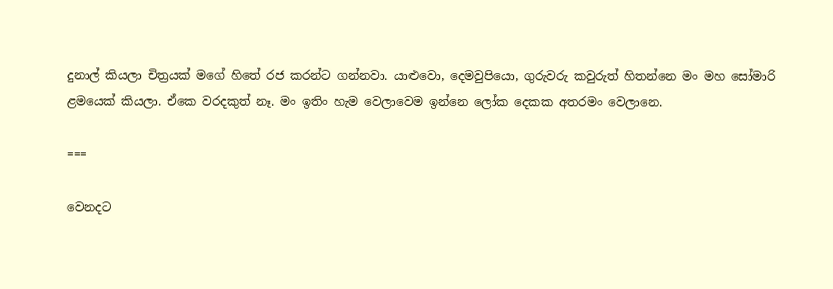දුනාල් කියලා චිත්‍රයක් මගේ හිතේ රජ කරන්ට ගන්නවා. යාළුවො, දෙමවුපියො, ගුරුවරු කවුරුත් හිතන්නෙ මං මහ සෝමාරි ළමයෙක් කියලා. ඒකෙ වරදකුත් නෑ. මං ඉතිං හැම වෙලාවෙම ඉන්නෙ ලෝක දෙකක අතරමං වෙලානෙ.

===

වෙනදට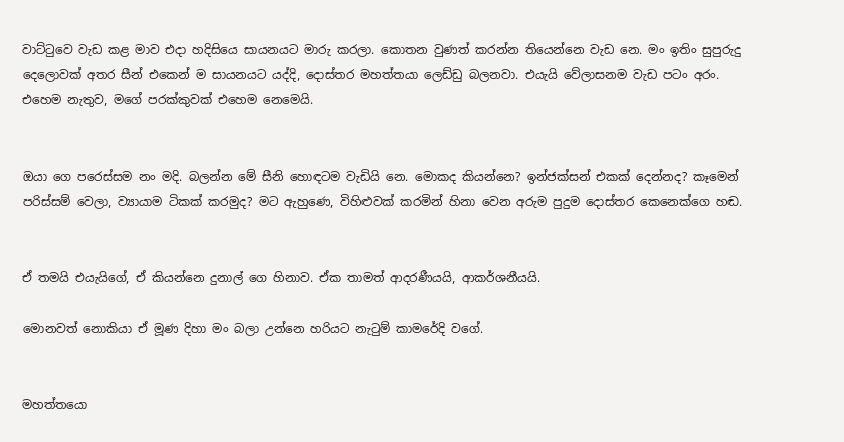වාට්ටුවෙ වැඩ කළ මාව එදා හදිසියෙ සායනයට මාරු කරලා. කොතන වුණත් කරන්න තියෙන්නෙ වැඩ නෙ. මං ඉතිං සුපුරුදු දෙලොවක් අතර සීන් එකෙන් ම සායනයට යද්දි, දොස්තර මහත්තයා ලෙඩ්ඩු බලනවා. එයැයි වේලාසනම වැඩ පටං අරං. එහෙම නැතුව, මගේ පරක්කුවක් එහෙම නෙමෙයි.


ඔයා ගෙ පරෙස්සම නං මදි. බලන්න මේ සීනි හොඳටම වැඩියි නෙ. මොකද කියන්නෙ? ඉන්ජක්සන් එකක් දෙන්නද? කෑමෙන් පරිස්සම් වෙලා, ව්‍යායාම ටිකක් කරමුද? මට ඇහුණෙ, විහිළුවක් කරමින් හිනා වෙන අරුම පුදුම දොස්තර කෙනෙක්ගෙ හඬ.


ඒ තමයි එයැයිගේ, ඒ කියන්නෙ දුනාල් ගෙ හිනාව. ඒක තාමත් ආදරණීයයි, ආකර්ශනීයයි.

මොනවත් නොකියා ඒ මූණ දිහා මං බලා උන්නෙ හරියට නැටුම් කාමරේදි වගේ.


මහත්තයො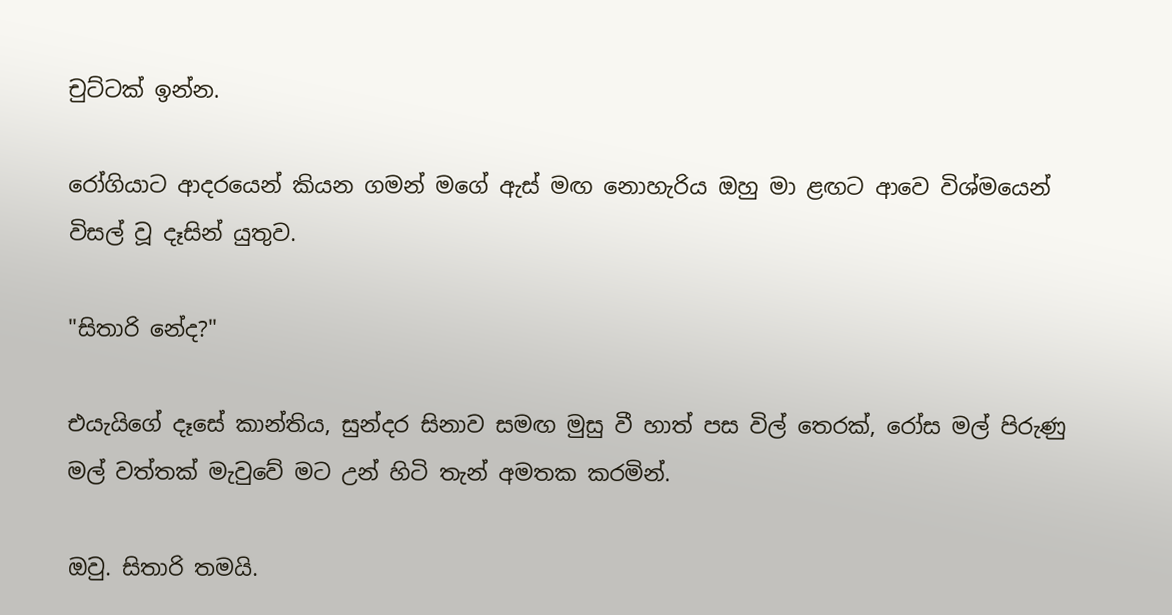චුට්ටක් ඉන්න.

රෝගියාට ආදරයෙන් කියන ගමන් මගේ ඇස් මඟ නොහැරිය ඔහු මා ළඟට ආවෙ විශ්මයෙන් විසල් වූ දෑසින් යුතුව.

"සිතාරි නේද?"

එයැයිගේ දෑසේ කාන්තිය, සුන්දර සිනාව සමඟ මුසු වී හාත් පස විල් තෙරක්, රෝස මල් පිරුණු මල් වත්තක් මැවුවේ මට උන් හිටි තැන් අමතක කරමින්.

ඔවු. සිතාරි තමයි.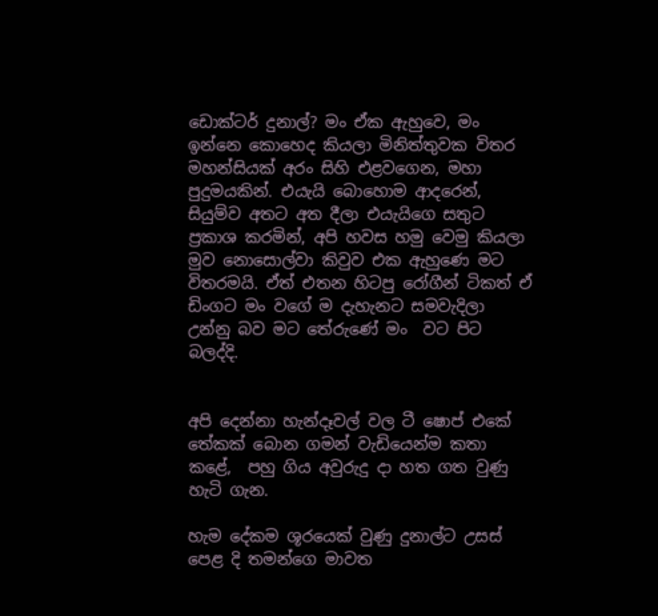ඩොක්ටර් දුනාල්? මං ඒක ඇහුවෙ, මං ඉන්නෙ කොහෙද කියලා මිනිත්තුවක විතර මහන්සියක් අරං සිහි එළවගෙන, මහා පුදුමයකින්. එයැයි බොහොම ආදරෙන්, සියුම්ව අතට අත දීලා එයැයිගෙ සතුට ප්‍රකාශ කරමින්, අපි හවස හමු වෙමු කියලා මුව නොසොල්වා කිවුව එක ඇහුණෙ මට විතරමයි. ඒත් එතන හිටපු රෝගීන් ටිකත් ඒ ඩිංගට මං වගේ ම දැහැනට සමවැදිලා උන්නු බව මට තේරුණේ මං  වට පිට බලද්දි.


අපි දෙන්නා හැන්දෑවල් වල ටී ෂොප් එකේ තේකක් බොන ගමන් වැඩියෙන්ම කතා කළේ,  පහු ගිය අවුරුදු දා හත ගත වුණු හැටි ගැන.

හැම දේකම ශූරයෙක් වුණු දුනාල්ට උසස් පෙළ දි තමන්ගෙ මාවත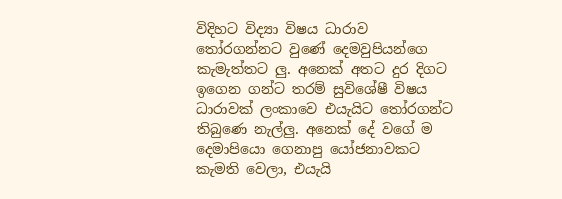විදිහට විද්‍යා විෂය ධාරාව තෝරගන්නට වුණේ දෙමවුපියන්ගෙ කැමැත්තට ලු. අනෙක් අතට දුර දිගට ඉගෙන ගන්ට තරම් සුවිශේෂී විෂය ධාරාවක් ලංකාවෙ එයැයිට තෝරගන්ට තිබුණෙ නැල්ලු. අනෙක් දේ වගේ ම දෙමාපියො ගෙනාපු යෝජනාවකට කැමති වෙලා, එයැයි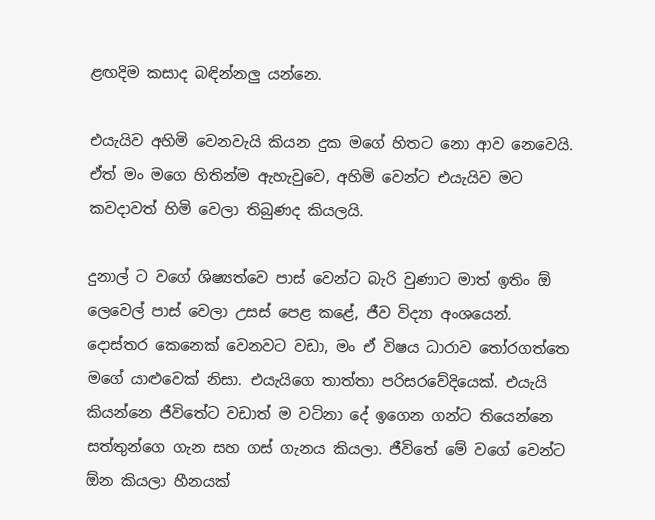ළඟදිම කසාද බඳින්නලු යන්නෙ.

එයැයිව අහිමි වෙනවැයි කියන දුක මගේ හිතට නො ආව නෙවෙයි. ඒත් මං මගෙ හිතින්ම ඇහැවුවෙ, අහිමි වෙන්ට එයැයිව මට කවදාවත් හිමි වෙලා තිබුණද කියලයි.

දුනාල් ට වගේ ශිෂ්‍යත්වෙ පාස් වෙන්ට බැරි වුණාට මාත් ඉතිං ඕ ලෙවෙල් පාස් වෙලා උසස් පෙළ කළේ, ජීව විද්‍යා අංශයෙන්. දොස්තර කෙනෙක් වෙනවට වඩා, මං ඒ විෂය ධාරාව තෝරගත්තෙ මගේ යාළුවෙක් නිසා. එයැයිගෙ තාත්තා පරිසරවේදියෙක්. එයැයි කියන්නෙ ජීවිතේට වඩාත් ම වටිනා දේ ඉගෙන ගන්ට තියෙන්නෙ සත්තුන්ගෙ ගැන සහ ගස් ගැනය කියලා. ජීවිතේ මේ වගේ වෙන්ට ඕන කියලා හීනයක්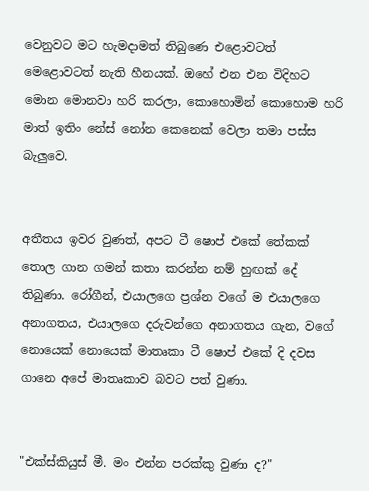වෙනුවට මට හැමදාමත් තිබුණෙ එළොවටත් මෙළොවටත් නැති හීනයක්. ඔහේ එන එන විදිහට මොන මොනවා හරි කරලා, කොහොමින් කොහොම හරි මාත් ඉතිං නේස් නෝන කෙනෙක් වෙලා තමා පස්ස බැලුවෙ.


අතීතය ඉවර වුණත්, අපට ටී ෂොප් එකේ තේකක් තොල ගාන ගමන් කතා කරන්න නම් හුඟක් දේ තිබුණා. රෝගීන්, එයාලගෙ ප්‍රශ්න වගේ ම එයාලගෙ අනාගතය, එයාලගෙ දරුවන්ගෙ අනාගතය ගැන, වගේ නොයෙක් නොයෙක් මාතෘකා ටී ෂොප් එකේ දි දවස ගානෙ අපේ මාතෘකාව බවට පත් වුණා.


"එක්ස්කියුස් මී. මං එන්න පරක්කු වුණා ද?"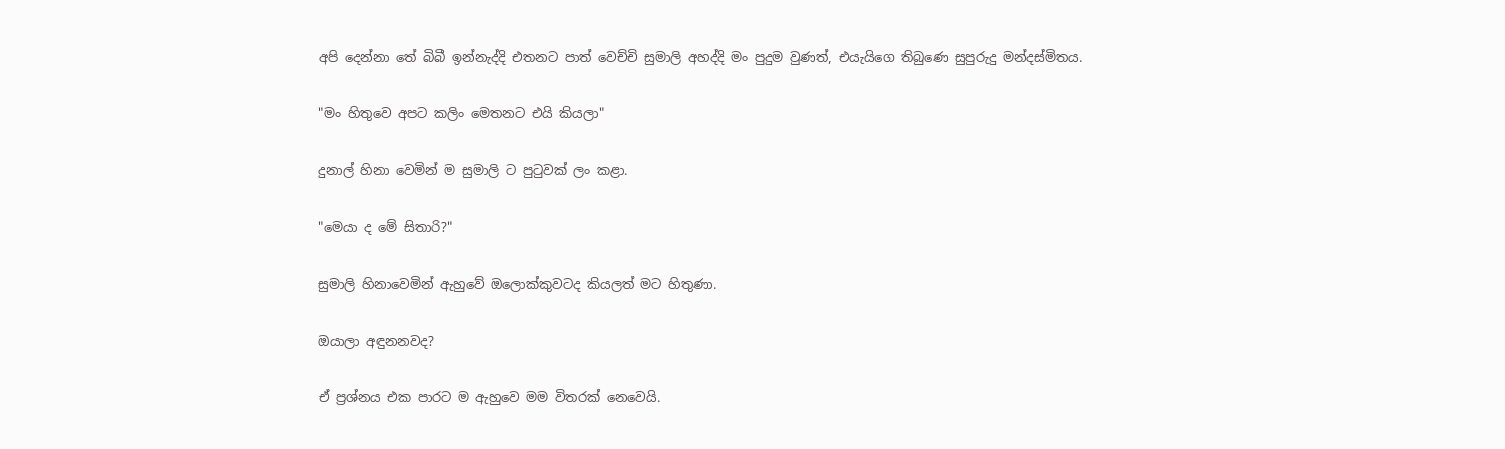අපි දෙන්නා තේ බිබී ඉන්නැද්දි එතනට පාත් වෙච්චි සුමාලි අහද්දි මං පුදුම වුණත්, එයැයිගෙ තිබුණෙ සුපුරුදු මන්දස්මිතය.

"මං හිතුවෙ අපට කලිං මෙතනට එයි කියලා"

දුනාල් හිනා වෙමින් ම සුමාලි ට පුටුවක් ලං කළා.

"මෙයා ද මේ සිතාරි?"

සුමාලි හිනාවෙමින් ඇහුවේ ඔලොක්කුවටද කියලත් මට හිතුණා.

ඔයාලා අඳුනනවද?

ඒ ප්‍රශ්නය එක පාරට ම ඇහුවෙ මම විතරක් නෙවෙයි.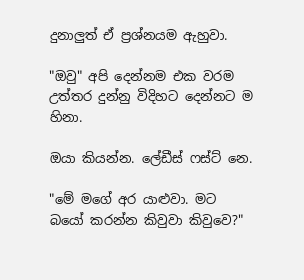දුනාලුත් ඒ ප්‍රශ්නයම ඇහුවා.

"ඔවු" අපි දෙන්නම එක වරම උත්තර දුන්නු විදිහට දෙන්නට ම හිනා.

ඔයා කියන්න. ලේඩීස් ෆස්ට් නෙ.

"මේ මගේ අර යාළුවා. මට බයෝ කරන්න කිවුවා කිවුවෙ?"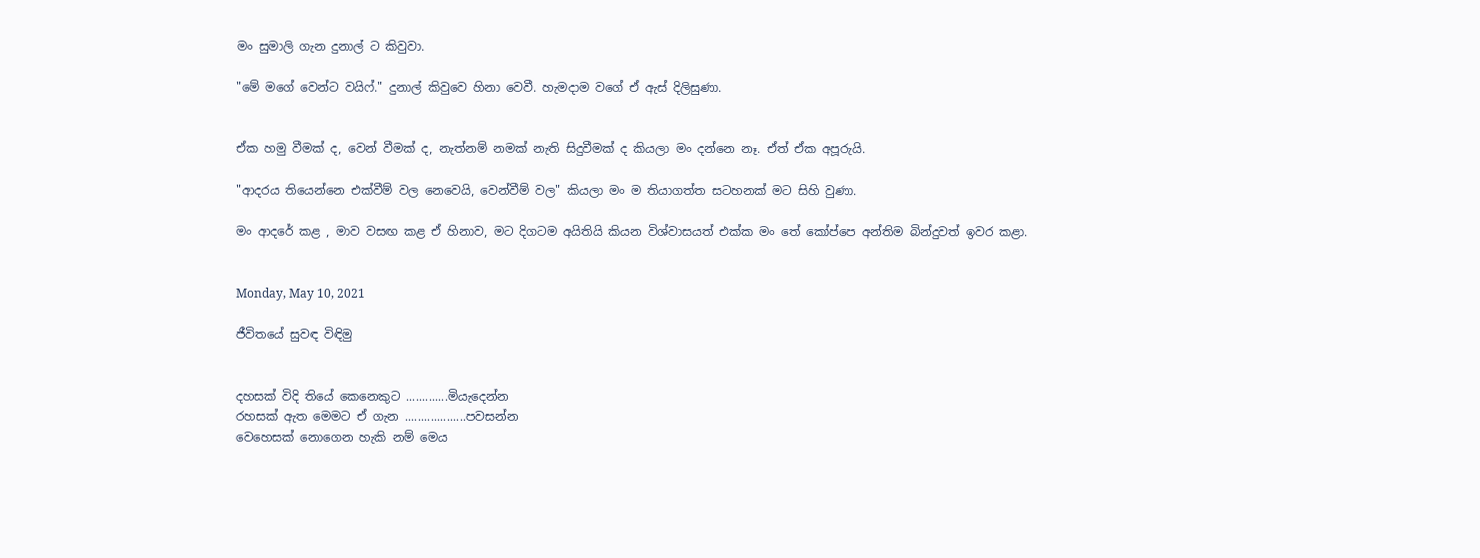මං සුමාලි ගැන දුනාල් ට කිවුවා.

"මේ මගේ වෙන්ට වයිෆ්." දුනාල් කිවුවෙ හිනා වෙවී. හැමදාම වගේ ඒ ඇස් දිලිසුණා.


ඒක හමු වීමක් ද, වෙන් වීමක් ද, නැත්නම් නමක් නැති සිදුවීමක් ද කියලා මං දන්නෙ නෑ. ඒත් ඒක අපූරුයි.

"ආදරය තියෙන්නෙ එක්වීම් වල නෙවෙයි, වෙන්වීම් වල" කියලා මං ම තියාගත්ත සටහනක් මට සිහි වුණා.

මං ආදරේ කළ , මාව වසඟ කළ ඒ හිනාව, මට දිගටම අයිතියි කියන විශ්වාසයත් එක්ක මං තේ කෝප්පෙ අන්තිම බින්දුවත් ඉවර කළා.


Monday, May 10, 2021

ජීවිතයේ සුවඳ විඳිමු


දහසක් විදි තියේ කෙනෙකුට .............මියැදෙන්න
රහසක් ඇත මෙමට ඒ ගැන ...................පවසන්න
වෙහෙසක් නොගෙන හැකි නම් මෙය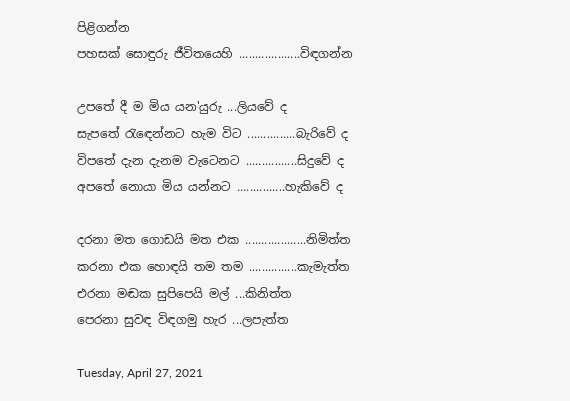පිළිගන්න
පහසක් සොඳුරු ජීවිතයෙහි ...................විඳගන්න

උපතේ දී ම මිය යන'යුරු ...ලියවේ ද
සැපතේ රැඳෙන්නට හැම විට ...............බැරිවේ ද
විපතේ දැන දැනම වැටෙනට ................සිදුවේ ද
අපතේ නොයා මිය යන්නට ...............හැකිවේ ද

දරනා මත ගොඩයි මත එක ...................නිමිත්ත
කරනා එක හොඳයි තම තම ...............කැමැත්ත
එරනා මඬක සුපිපෙයි මල් ...කිනිත්ත
පෙරනා සුවඳ විඳගමු හැර ...ලපැත්ත

Tuesday, April 27, 2021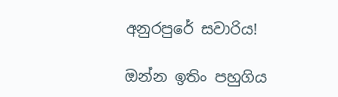අනුරපුරේ සවාරිය!

ඔන්න ඉතිං පහුගිය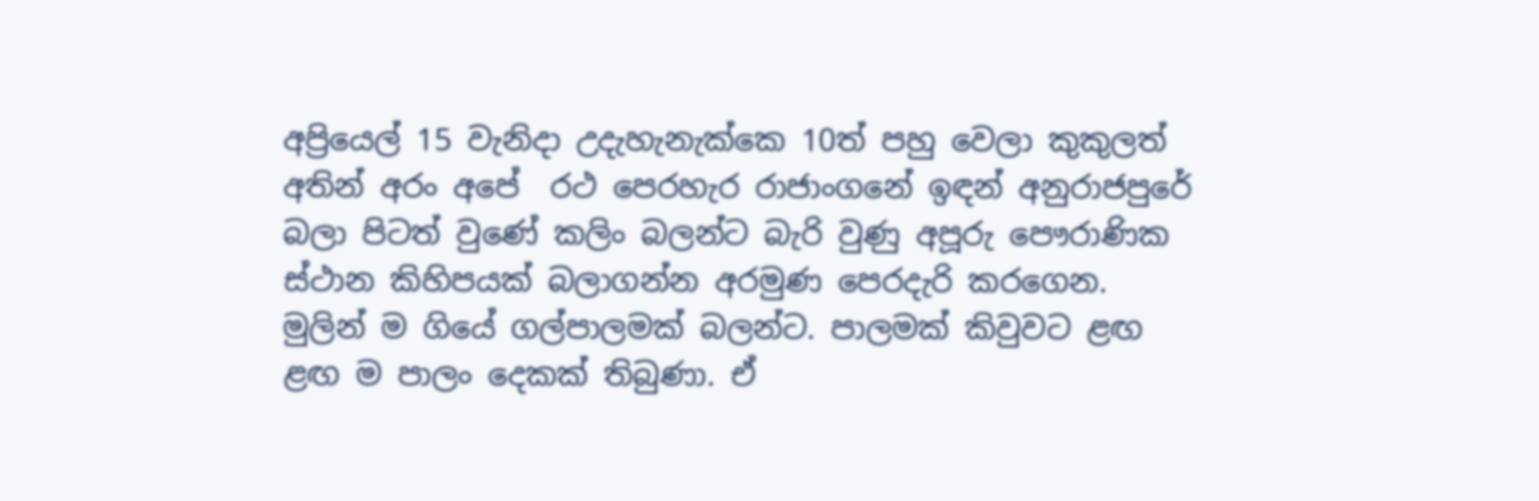අප්‍රියෙල් 15 වැනිදා උදැහැනැක්කෙ 10ත් පහු වෙලා කුකුලත් අතින් අරං අපේ  රථ පෙරහැර රාජාංගනේ ඉඳන් අනුරාජපුරේ බලා පිටත් වුණේ කලිං බලන්ට බැරි වුණු අපූරු පෞරාණික ස්ථාන කිහිපයක් බලාගන්න අරමුණ පෙරදැරි කරගෙන. මුලින් ම ගියේ ගල්පාලමක් බලන්ට. පාලමක් කිවුවට ළඟ ළඟ ම පාලං දෙකක් තිබුණා. ඒ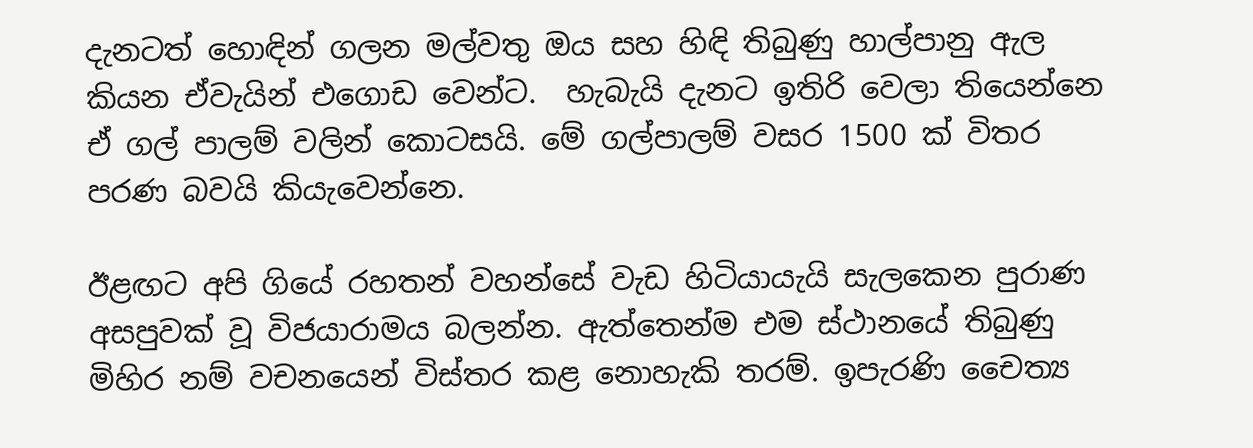දැනටත් හොඳින් ගලන මල්වතු ඔය සහ හිඳි තිබුණු හාල්පානු ඇල කියන ඒවැයින් එගොඩ වෙන්ට.  හැබැයි දැනට ඉතිරි වෙලා තියෙන්නෙ ඒ ගල් පාලම් වලින් කොටසයි. මේ ගල්පාලම් වසර 1500 ක් විතර පරණ බවයි කියැවෙන්නෙ.

ඊළඟට අපි ගියේ රහතන් වහන්සේ වැඩ හිටියායැයි සැලකෙන පුරාණ අසපුවක් වූ විජයාරාමය බලන්න. ඇත්තෙන්ම එම ස්ථානයේ තිබුණු මිහිර නම් වචනයෙන් විස්තර කළ නොහැකි තරම්. ඉපැරණි චෛත්‍ය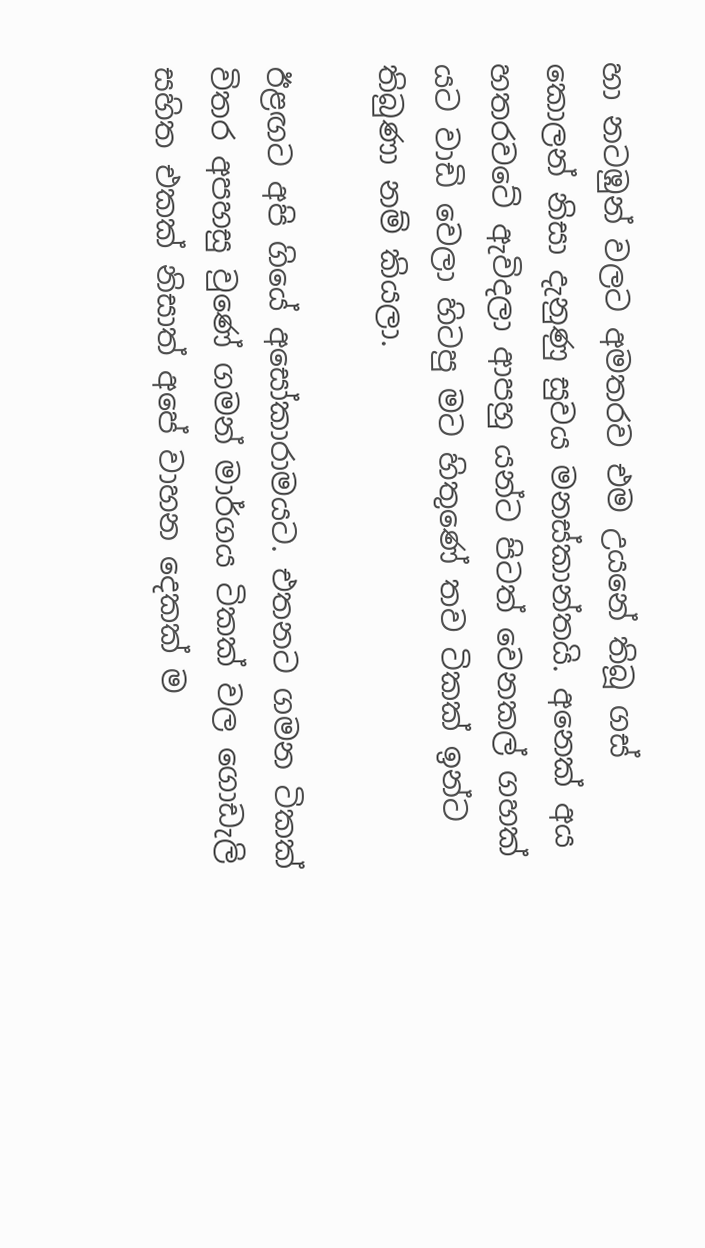හා නටඹුන් වලට අමතරව එම උයනේ තිබූ ගස් කොලන් නිසා දැනුණු සුවය මනස්කාන්තයි. අනෙක් අය හතරවටේ ඇවිදලා ආපහු යන්ට පිටත් වෙනකල් ගහක් යට වාඩි වෙලා හිටපු මට හිතුණේ තව ටිකක් ඉන්ට තිබුණා නම් කියලා.

ඊළඟට අපි ගියේ අසෝකාරාමයට. එතනට ගමන ටිකක් විතර අපහසු වුණේ ගමන් මාර්ගය ටිකක් වල ගොඩැලි සහිත එකක් නිසාත් අපේ වාහන දෙකක් ම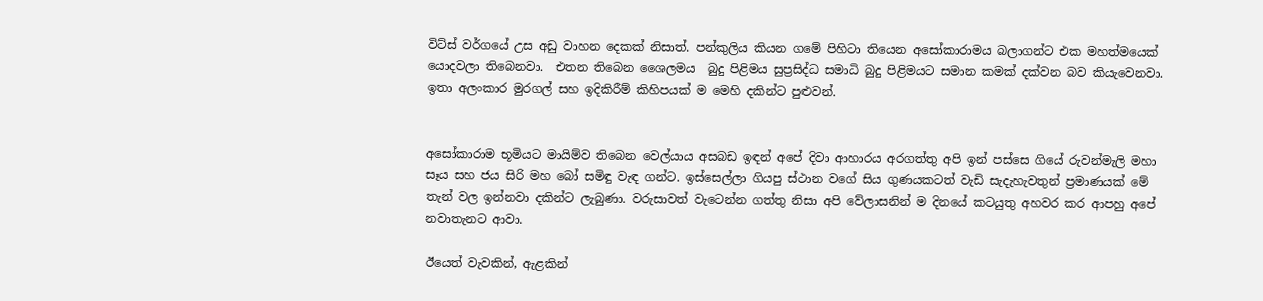විට්ස් වර්ගයේ උස අඩු වාහන දෙකක් නිසාත්. පන්කුලිය කියන ගමේ පිහිටා තියෙන අසෝකාරාමය බලාගන්ට එක මහත්මයෙක් යොදවලා තිබෙනවා.  එතන තිබෙන ශෛලමය  බුදු පිළිමය සුප්‍රසිද්ධ සමාධි බුදු පිළිමයට සමාන කමක් දක්වන බව කියැවෙනවා.  ඉතා අලංකාර මුරගල් සහ ඉදිකිරීම් කිහිපයක් ම මෙහි දකින්ට පුළුවන්.


අසෝකාරාම භූමියට මායිම්ව තිබෙන වෙල්යාය අසබඩ ඉඳන් අපේ දිවා ආහාරය අරගත්තු අපි ඉන් පස්සෙ ගියේ රුවන්මැලි මහා සෑය සහ ජය සිරි මහ බෝ සමිඳු වැඳ ගන්ට. ඉස්සෙල්ලා ගියපු ස්ථාන වගේ සිය ගුණයකටත් වැඩි සැදැහැවතුන් ප්‍රමාණයක් මේ තැන් වල ඉන්නවා දකින්ට ලැබුණා. වරුසාවත් වැටෙන්න ගත්තු නිසා අපි වේලාසනින් ම දිනයේ කටයුතු අහවර කර ආපහු අපේ නවාතැනට ආවා.

ඊයෙත් වැවකින්, ඇළකින්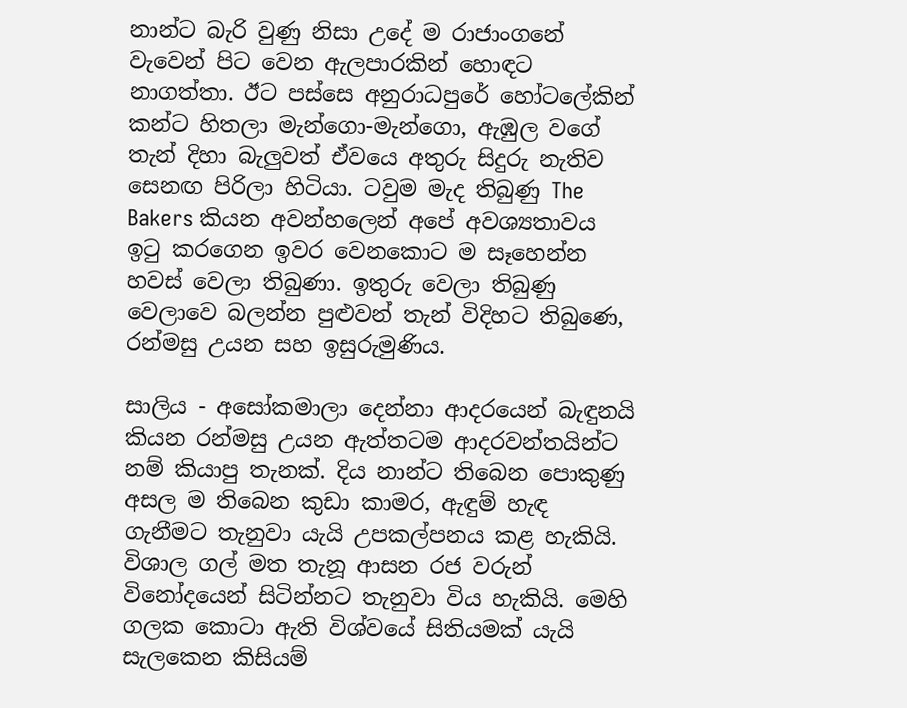නාන්ට බැරි වුණු නිසා උදේ ම රාජාංගනේ වැවෙන් පිට වෙන ඇලපාරකින් හොඳට නාගත්තා. ඊට පස්සෙ අනුරාධපුරේ හෝටලේකින් කන්ට හිතලා මැන්ගො-මැන්ගො, ඇඹුල වගේ තැන් දිහා බැලුවත් ඒවයෙ අතුරු සිදුරු නැතිව සෙනඟ පිරිලා හිටියා. ටවුම මැද තිබුණු The Bakers කියන අවන්හලෙන් අපේ අවශ්‍යතාවය ඉටු කරගෙන ඉවර වෙනකොට ම සෑහෙන්න හවස් වෙලා තිබුණා. ඉතුරු වෙලා තිබුණු වෙලාවෙ බලන්න පුළුවන් තැන් විදිහට තිබුණෙ, රන්මසු උයන සහ ඉසුරුමුණිය.

සාලිය - අසෝකමාලා දෙන්නා ආදරයෙන් බැඳුනයි කියන රන්මසු උයන ඇත්තටම ආදරවන්තයින්ට නම් කියාපු තැනක්. දිය නාන්ට තිබෙන පොකුණු අසල ම තිබෙන කුඩා කාමර, ඇඳුම් හැඳ ගැනීමට තැනුවා යැයි උපකල්පනය කළ හැකියි. විශාල ගල් මත තැනූ ආසන රජ වරුන් විනෝදයෙන් සිටින්නට තැනුවා විය හැකියි. මෙහි ගලක කොටා ඇති විශ්වයේ සිතියමක් යැයි සැලකෙන කිසියම්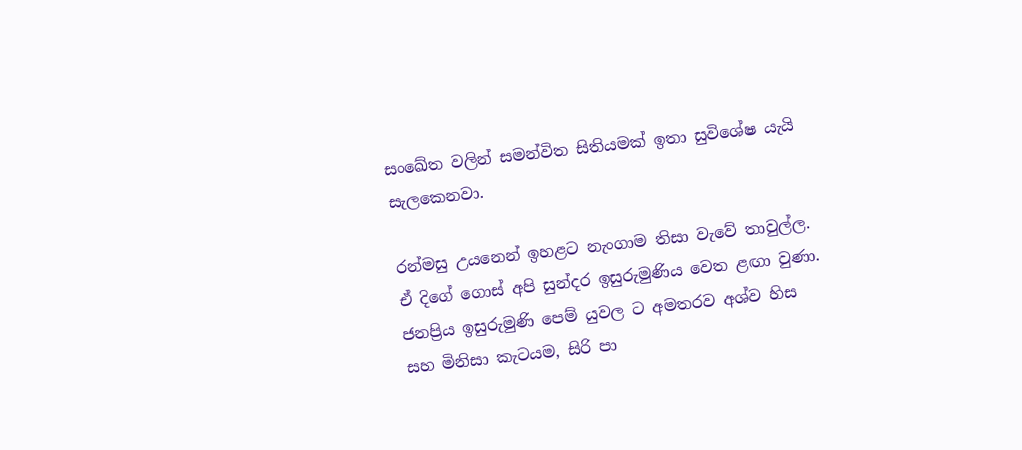සංඛේත වලින් සමන්විත සිතියමක් ඉතා සුවිශේෂ යැයි සැලකෙනවා.

රන්මසු උයනෙන් ඉහළට නැංගාම තිසා වැවේ තාවුල්ල. ඒ දිගේ ගොස් අපි සුන්දර ඉසුරුමුණිය වෙත ළඟා වුණා. ජනප්‍රිය ඉසුරුමුණි පෙම් යුවල ට අමතරව අශ්ව හිස සහ මිනිසා කැටයම, සිරි පා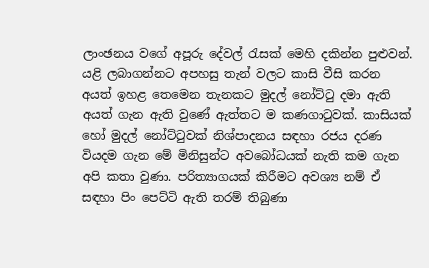ලාංඡනය වගේ අපූරු දේවල් රැසක් මෙහි දකින්න පුළුවන්. යළි ලබාගන්නට අපහසු තැන් වලට කාසි වීසි කරන අයත් ඉහළ තෙමෙන තැනකට මුදල් නෝට්ටු දමා ඇති අයත් ගැන ඇති වුණේ ඇත්තට ම කණගාටුවක්. කාසියක් හෝ මුදල් නෝට්ටුවක් නිශ්පාදනය සඳහා රජය දරණ වියදම ගැන මේ මිනිසුන්ට අවබෝධයක් නැති කම ගැන අපි කතා වුණා. පරිත්‍යාගයක් කිරීමට අවශ්‍ය නම් ඒ සඳහා පිං පෙට්ටි ඇති තරම් තිබුණා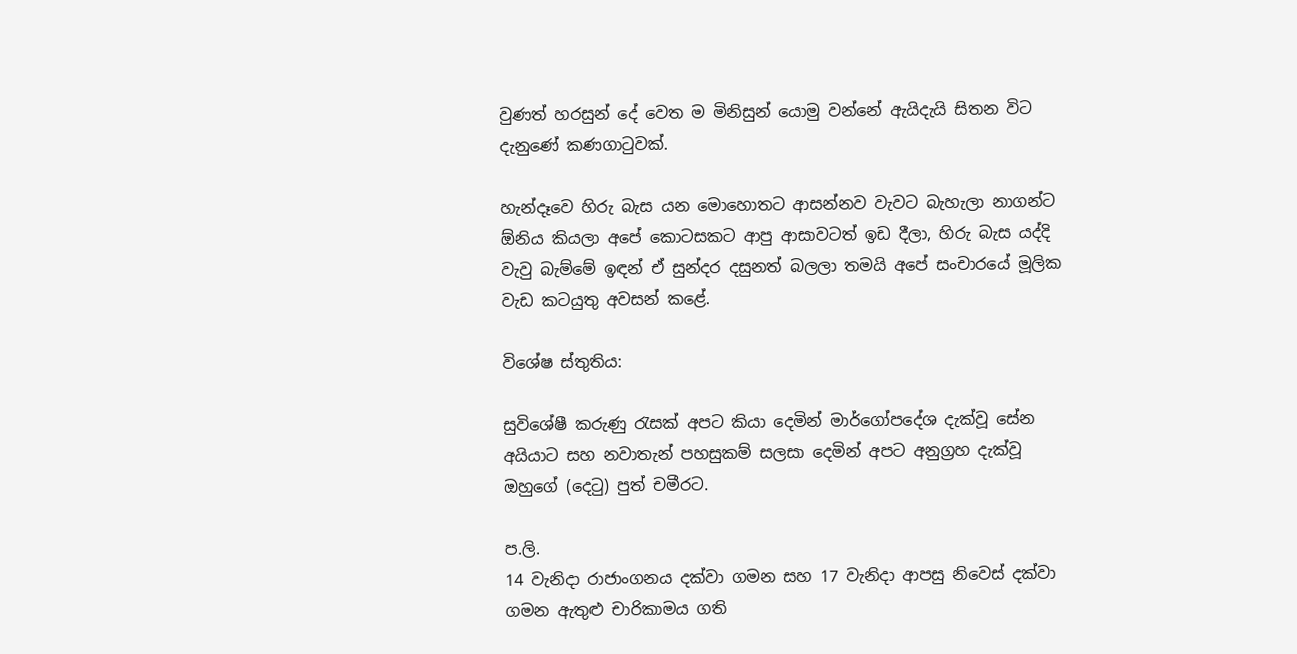වුණත් හරසුන් දේ වෙත ම මිනිසුන් යොමු වන්නේ ඇයිදැයි සිතන විට දැනුණේ කණගාටුවක්.

හැන්දෑවෙ හිරු බැස යන මොහොතට ආසන්නව වැවට බැහැලා නාගන්ට ඕනිය කියලා අපේ කොටසකට ආපු ආසාවටත් ඉඩ දීලා, හිරු බැස යද්දි වැවු බැම්මේ ඉඳන් ඒ සුන්දර දසුනත් බලලා තමයි අපේ සංචාරයේ මූලික වැඩ කටයුතු අවසන් කළේ.

විශේෂ ස්තුතිය:

සුවිශේෂී කරුණු රැසක් අපට කියා දෙමින් මාර්ගෝපදේශ දැක්වූ සේන අයියාට සහ නවාතැන් පහසුකම් සලසා දෙමින් අපට අනුග්‍රහ දැක්වූ ඔහුගේ (දෙටු) පුත් චමීරට.

ප.ලි.
14 වැනිදා රාජාංගනය දක්වා ගමන සහ 17 වැනිදා ආපසු නිවෙස් දක්වා ගමන ඇතුළු චාරිකාමය ගති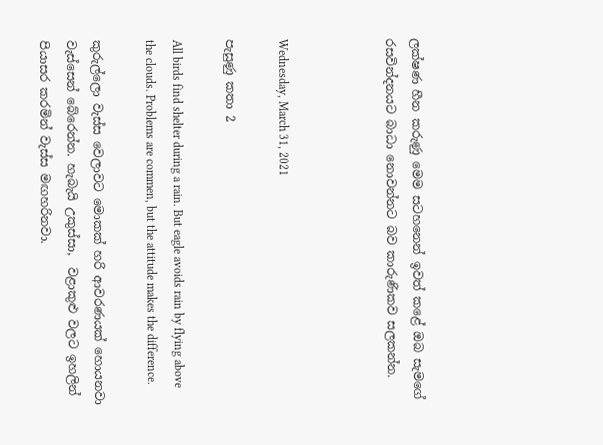ලක්ෂණ හීන කරුණු මෙම සටහනෙන් ඉවත් කළේ ඔබ සැමගේ රසවින්දනයට බාධා නොවන්නට බව කාරුණිකව සලකන්න.



Wednesday, March 31, 2021

පැසුණු කතා 2

All birds find shelter during a rain. But eagle avoids rain by flying above the clouds. Problems are commen, but the attitude makes the difference.

කුරුල්ලො වැස්ස වෙලාවට මොකක් හරි ආවරණයක් හොයනවා වැස්සෙන් බේරෙන්න. හැබැයි උකුස්සා,  වළාකුළු වලට ඉහලින් පියාසර කරමින් වැස්ස මඟහරිනවා.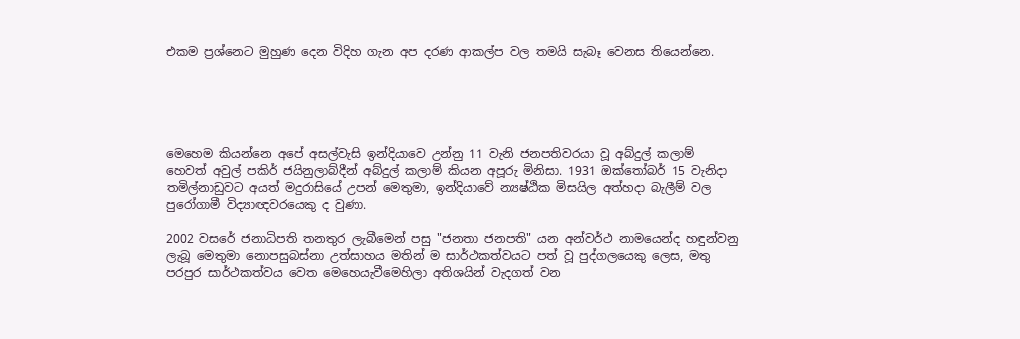එකම ප්‍රශ්නෙට මුහුණ දෙන විදිහ ගැන අප දරණ ආකල්ප වල තමයි සැබෑ වෙනස තියෙන්නෙ.





මෙහෙම කියන්නෙ අපේ අසල්වැසි ඉන්දියාවෙ උන්නු 11 වැනි ජනපතිවරයා වූ අබ්දුල් කලාම් හෙවත් අවුල් පකිර් ජයිනුලාබ්දීන් අබ්දුල් කලාම් කියන අපූරු මිනිසා. 1931 ඔක්තෝබර් 15 වැනිදා තමිල්නාඩුවට අයත් මදුරාසියේ උපන් මෙතුමා, ඉන්දියාවේ න්‍යෂ්ඨික මිසයිල අත්හදා බැලීම් වල පුරෝගාමී විද්‍යාඥවරයෙකු ද වුණා.

2002 වසරේ ජනාධිපති තනතුර ලැබීමෙන් පසු "ජනතා ජනපති" යන අන්වර්ථ නාමයෙන්ද හඳුන්වනු ලැබූ මෙතුමා නොපසුබස්නා උත්සාහය මතින් ම සාර්ථකත්වයට පත් වූ පුද්ගලයෙකු ලෙස, මතු පරපුර සාර්ථකත්වය වෙත මෙහෙයැවීමෙහිලා අතිශයින් වැදගත් වන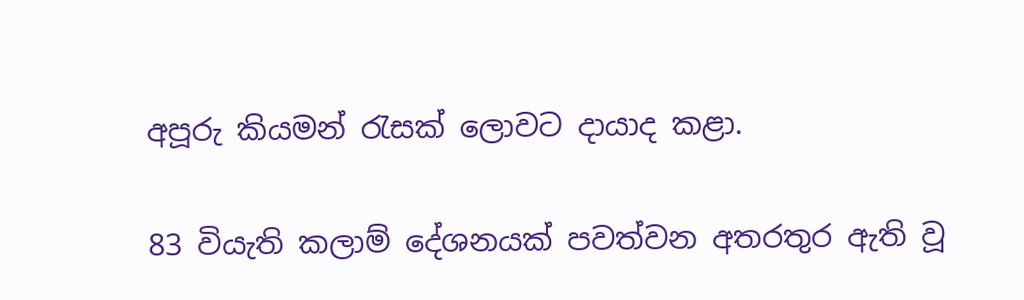අපූරු කියමන් රැසක් ලොවට දායාද කළා.

83 වියැති කලාම් දේශනයක් පවත්වන අතරතුර ඇති වූ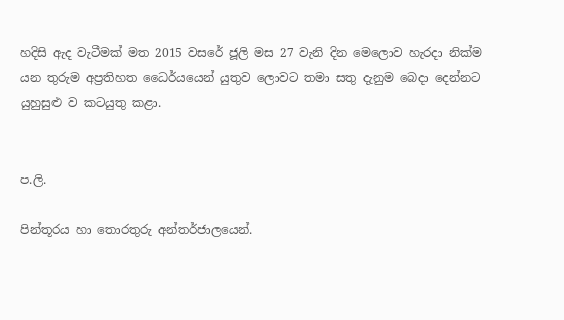හදිසි ඇද වැටීමක් මත 2015 වසරේ ජූලි මස 27 වැනි දින මෙලොව හැරදා නික්ම යන තුරුම අප්‍රතිහත ධෛර්යයෙන් යුතුව ලොවට තමා සතු දැනුම බෙදා දෙන්නට යුහුසුළු ව කටයුතු කළා.


ප.ලි.

පින්තූරය හා තොරතුරු අන්තර්ජාලයෙන්.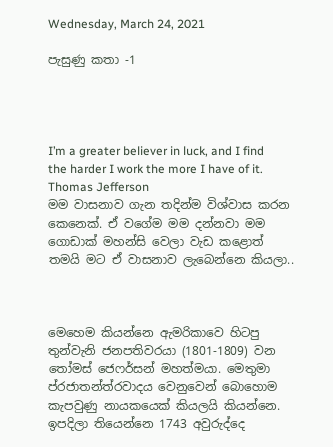Wednesday, March 24, 2021

පැසුණු කතා -1




I’m a greater believer in luck, and I find the harder I work the more I have of it.
Thomas Jefferson
මම වාසනාව ගැන තදින්ම විශ්වාස කරන කෙනෙක්. ඒ වගේම මම දන්නවා මම ගොඩාක් මහන්සි වෙලා වැඩ කළොත් තමයි මට ඒ වාසනාව ලැබෙන්නෙ කියලා..



මෙහෙම කියන්නෙ ඇමරිකාවෙ හිටපු තුන්වැනි ජනපතිවරයා (1801-1809) වන තෝමස් ජෙෆර්සන් මහත්මයා. මෙතුමා ප්රජාතන්ත්රවාදය වෙනුවෙන් බොහොම කැපවුණු නායකයෙක් කියලයි කියන්නෙ. ඉපදිලා තියෙන්නෙ 1743 අවුරුද්දෙ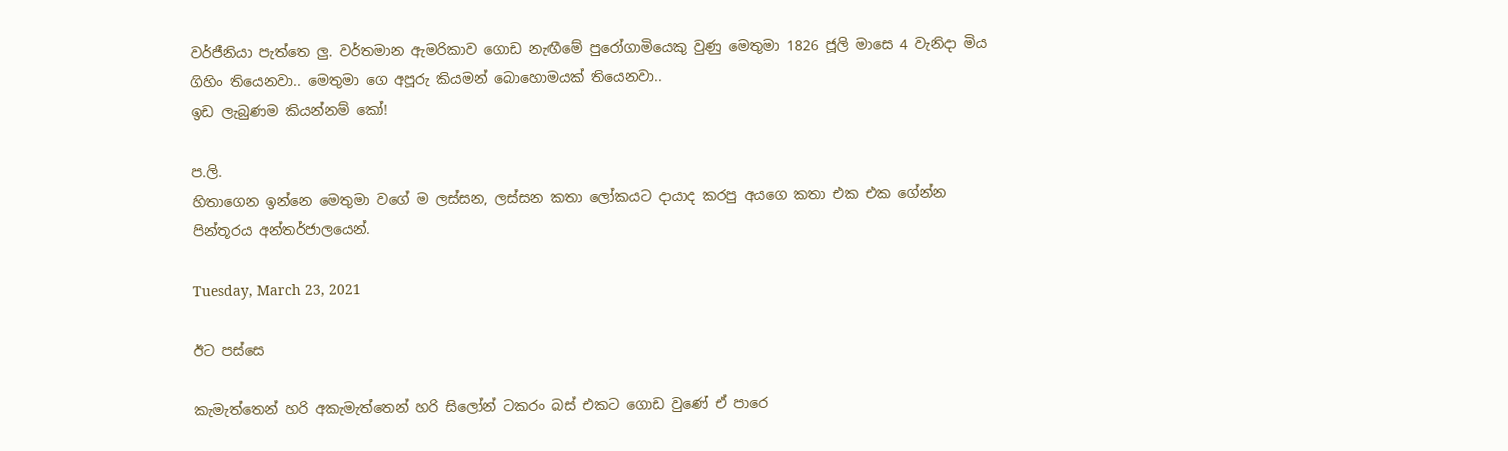වර්ජීනියා පැත්තෙ ලු. වර්තමාන ඇමරිකාව ගොඩ නැඟීමේ පුරෝගාමියෙකු වුණු මෙතුමා 1826 ජූලි මාසෙ 4 වැනිදා මිය ගිහිං තියෙනවා.. මෙතුමා ගෙ අපූරු කියමන් බොහොමයක් තියෙනවා..
ඉඩ ලැබුණම කියන්නම් කෝ!

ප.ලි.
හිතාගෙන ඉන්නෙ මෙතුමා වගේ ම ලස්සන, ලස්සන කතා ලෝකයට දායාද කරපු අයගෙ කතා එක එක ගේන්න
පින්තූරය අන්තර්ජාලයෙන්.

Tuesday, March 23, 2021

ඊට පස්සෙ

කැමැත්තෙන් හරි අකැමැත්තෙන් හරි සිලෝන් ටකරං බස් එකට ගොඩ වුණේ ඒ පාරෙ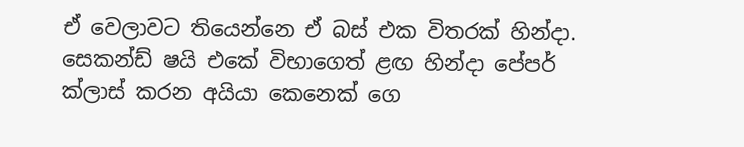ඒ වෙලාවට තියෙන්නෙ ඒ බස් එක විතරක් හින්දා. සෙකන්ඩ් ෂයි එකේ විභාගෙත් ළඟ හින්දා පේපර් ක්ලාස් කරන අයියා කෙනෙක් ගෙ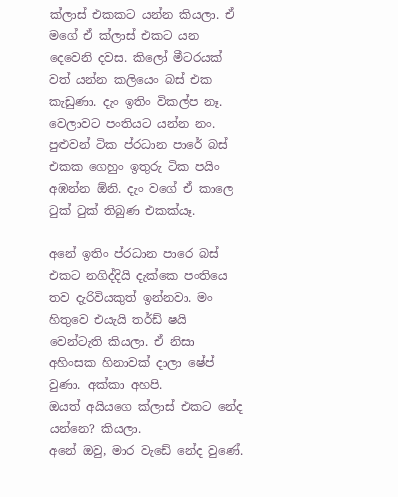ක්ලාස් එකකට යන්න කියලා. ඒ මගේ ඒ ක්ලාස් එකට යන දෙවෙනි දවස. කිලෝ මීටරයක් වත් යන්න කලියෙං බස් එක කැඩුණා. දැං ඉතිං විකල්ප නෑ. වෙලාවට පංතියට යන්න නං. පුළුවන් ටික ප්රධාන පාරේ බස් එකක ගෙහුං ඉතුරු ටික පයිං අඹන්න ඕනි. දැං වගේ ඒ කාලෙ ටුක් ටුක් තිබුණ එකක්යෑ.

අනේ ඉතිං ප්රධාන පාරෙ බස් එකට නගිද්දියි දැක්කෙ පංතියෙ තව දැරිවියකුත් ඉන්නවා. මං හිතුවෙ එයැයි තර්ඩ් ෂයි වෙන්ටැති කියලා. ඒ නිසා අහිංසක හිනාවක් දාලා ෂේප් වුණා. අක්කා අහපි.
ඔයත් අයියගෙ ක්ලාස් එකට නේද යන්නෙ? කියලා.
අනේ ඔවු, මාර වැඩේ නේද වුණේ.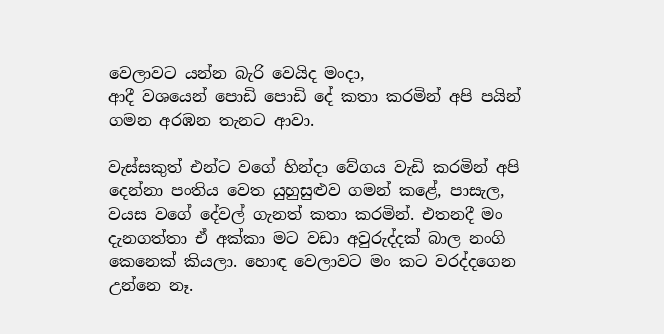වෙලාවට යන්න බැරි වෙයිද මංදා,
ආදී වශයෙන් පොඩි පොඩි දේ කතා කරමින් අපි පයින් ගමන අරඹන තැනට ආවා.

වැස්සකුත් එන්ට වගේ හින්දා වේගය වැඩි කරමින් අපි දෙන්නා පංතිය වෙත යුහුසුළුව ගමන් කළේ, පාසැල, වයස වගේ දේවල් ගැනත් කතා කරමින්. එතනදී මං දැනගත්තා ඒ අක්කා මට වඩා අවුරුද්දක් බාල නංගි කෙනෙක් කියලා. හොඳ වෙලාවට මං කට වරද්දගෙන උන්නෙ නෑ.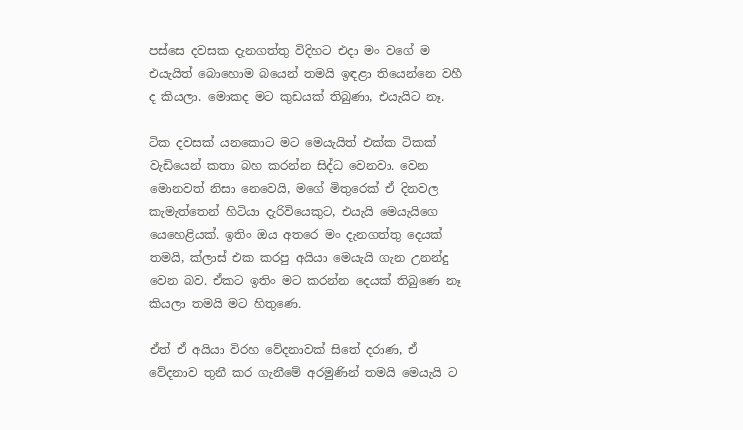පස්සෙ දවසක දැනගත්තු විදිහට එදා මං වගේ ම එයැයිත් බොහොම බයෙන් තමයි ඉඳළා තියෙන්නෙ වහී ද කියලා. මොකද මට කුඩයක් තිබුණා, එයැයිට නෑ.

ටික දවසක් යනකොට මට මෙයැයිත් එක්ක ටිකක් වැඩියෙන් කතා බහ කරන්න සිද්ධ වෙනවා. වෙන මොනවත් නිසා නෙවෙයි, මගේ මිතුරෙක් ඒ දිනවල කැමැත්තෙන් හිටියා දැරිවියෙකුට, එයැයි මෙයැයිගෙ යෙහෙළියක්. ඉතිං ඔය අතරෙ මං දැනගත්තු දෙයක් තමයි, ක්ලාස් එක කරපු අයියා මෙයැයි ගැන උනන්දු වෙන බව. ඒකට ඉතිං මට කරන්න දෙයක් තිබුණෙ නෑ කියලා තමයි මට හිතුණෙ.

ඒත් ඒ අයියා විරහ වේදනාවක් සිතේ දරාණ, ඒ වේදනාව තුනී කර ගැනීමේ අරමුණින් තමයි මෙයැයි ට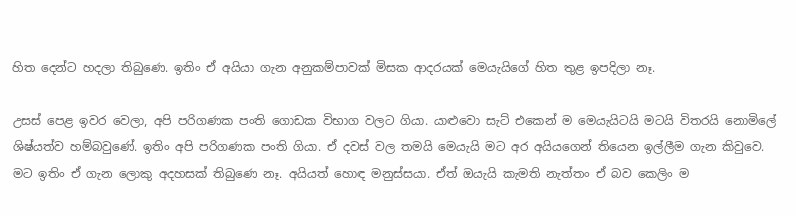හිත දෙන්ට හදලා තිබුණෙ. ඉතිං ඒ අයියා ගැන අනුකම්පාවක් මිසක ආදරයක් මෙයැයිගේ හිත තුළ ඉපදිලා නෑ.

උසස් පෙළ ඉවර වෙලා, අපි පරිගණක පංති ගොඩක විභාග වලට ගියා. යාළුවො සැට් එකෙන් ම මෙයැයිටයි මටයි විතරයි නොමිලේ ශිෂ්යත්ව හම්බවුණේ. ඉතිං අපි පරිගණක පංති ගියා. ඒ දවස් වල තමයි මෙයැයි මට අර අයියගෙන් තියෙන ඉල්ලීම ගැන කිවුවෙ. මට ඉතිං ඒ ගැන ලොකු අදහසක් තිබුණෙ නෑ. අයියත් හොඳ මනුස්සයා. ඒත් ඔයැයි කැමති නැත්තං ඒ බව කෙලිං ම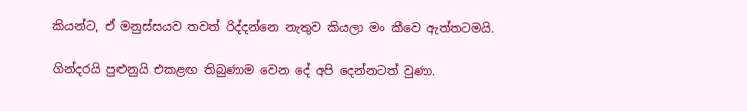කියන්ට, ඒ මනුස්සයව තවත් රිද්දන්නෙ නැතුව කියලා මං කීවෙ ඇත්තටමයි.

ගින්දරයි පුළුනුයි එකළඟ තිබුණාම වෙන දේ අපි දෙන්නටත් වුණා.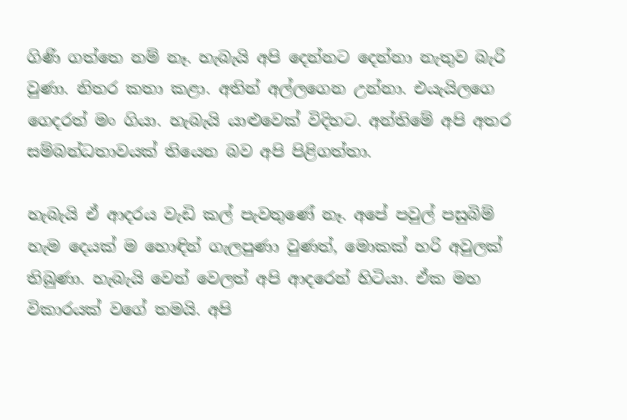ගිණි ගත්තෙ නම් නෑ. හැබැයි අපි දෙන්නට දෙන්නා නැතුව බැරි වුණා. නිතර කතා කළා. අතින් අල්ලගෙන උන්නා. එයැයිලගෙ ගෙදරත් මං ගියා. හැබැයි යාළුවෙක් විදිහට. අන්තිමේ අපි අතර සම්බන්ධතාවයක් තියෙන බව අපි පිළිගත්තා.

හැබැයි ඒ ආදරය වැඩි කල් පැවතුණේ නෑ. අපේ පවුල් පසුබිම් හැම දෙයක් ම හොඳින් ගැලපුණා වුණත්, මොකක් හරි අවුලක් තිබුණා. හැබැයි වෙන් වෙලත් අපි ආදරෙන් හිටියා. ඒක මහ විකාරයක් වගේ තමයි. අපි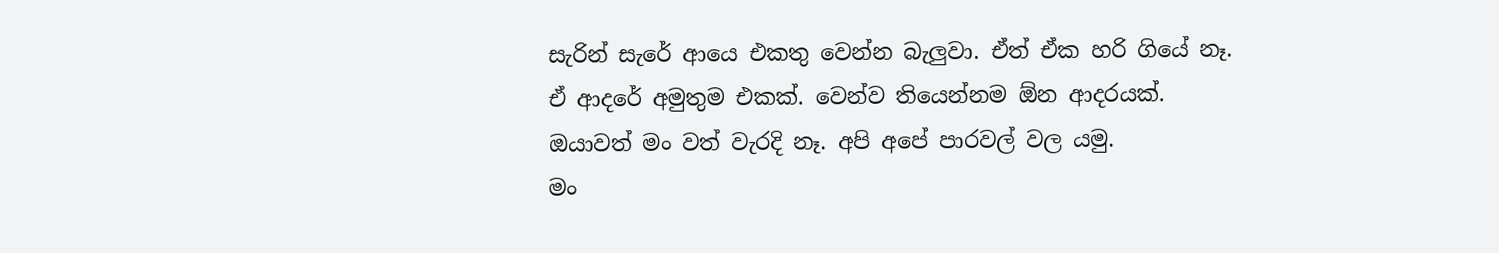සැරින් සැරේ ආයෙ එකතු වෙන්න බැලුවා. ඒත් ඒක හරි ගියේ නෑ. ඒ ආදරේ අමුතුම එකක්. වෙන්ව තියෙන්නම ඕන ආදරයක්.
ඔයාවත් මං වත් වැරදි නෑ. අපි අපේ පාරවල් වල යමු.
මං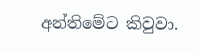අන්තිමේට කිවුවා.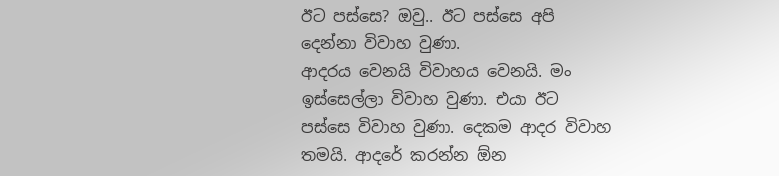ඊට පස්සෙ? ඔවු.. ඊට පස්සෙ අපි දෙන්නා විවාහ වුණා.
ආදරය වෙනයි විවාහය වෙනයි. මං ඉස්සෙල්ලා විවාහ වුණා. එයා ඊට පස්සෙ විවාහ වුණා. දෙකම ආදර විවාහ තමයි. ආදරේ කරන්න ඕන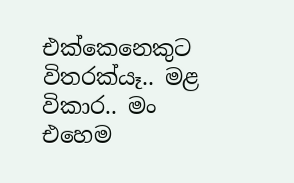එක්කෙනෙකුට විතරක්යෑ.. මළ විකාර.. මං එහෙම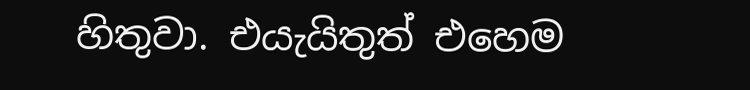හිතුවා. එයැයිතුත් එහෙම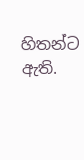හිතන්ට ඇති.